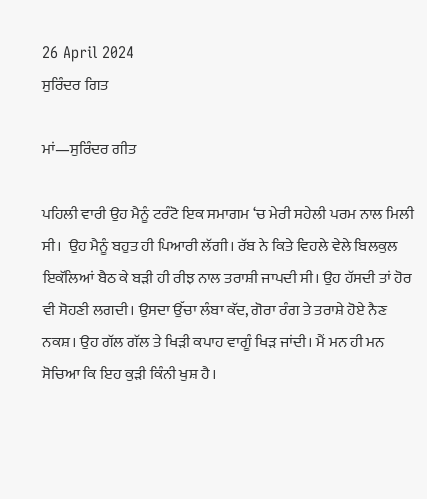26 April 2024
ਸੁਰਿੰਦਰ ਗਿਤ

ਮਾਂ—ਸੁਰਿੰਦਰ ਗੀਤ

ਪਹਿਲੀ ਵਾਰੀ ਉਹ ਮੈਨੂੰ ਟਰੰਟੋ ਇਕ ਸਮਾਗਮ ‘ਚ ਮੇਰੀ ਸਹੇਲੀ ਪਰਮ ਨਾਲ ਮਿਲੀ ਸੀ।  ਉਹ ਮੈਨੂੰ ਬਹੁਤ ਹੀ ਪਿਆਰੀ ਲੱਗੀ। ਰੱਬ ਨੇ ਕਿਤੇ ਵਿਹਲੇ ਵੇਲੇ ਬਿਲਕੁਲ ਇਕੱਲਿਆਂ ਬੈਠ ਕੇ ਬੜੀ ਹੀ ਰੀਝ ਨਾਲ ਤਰਾਸ਼ੀ ਜਾਪਦੀ ਸੀ। ਉਹ ਹੱਸਦੀ ਤਾਂ ਹੋਰ ਵੀ ਸੋਹਣੀ ਲਗਦੀ। ਉਸਦਾ ਉੱਚਾ ਲੰਬਾ ਕੱਦ, ਗੋਰਾ ਰੰਗ ਤੇ ਤਰਾਸ਼ੇ ਹੋਏ ਨੈਣ ਨਕਸ਼। ਉਹ ਗੱਲ ਗੱਲ ਤੇ ਖਿੜੀ ਕਪਾਹ ਵਾਗੂੰ ਖਿੜ ਜਾਂਦੀ। ਮੈਂ ਮਨ ਹੀ ਮਨ ਸੋਚਿਆ ਕਿ ਇਹ ਕੁੜੀ ਕਿੰਨੀ ਖੁਸ਼ ਹੈ।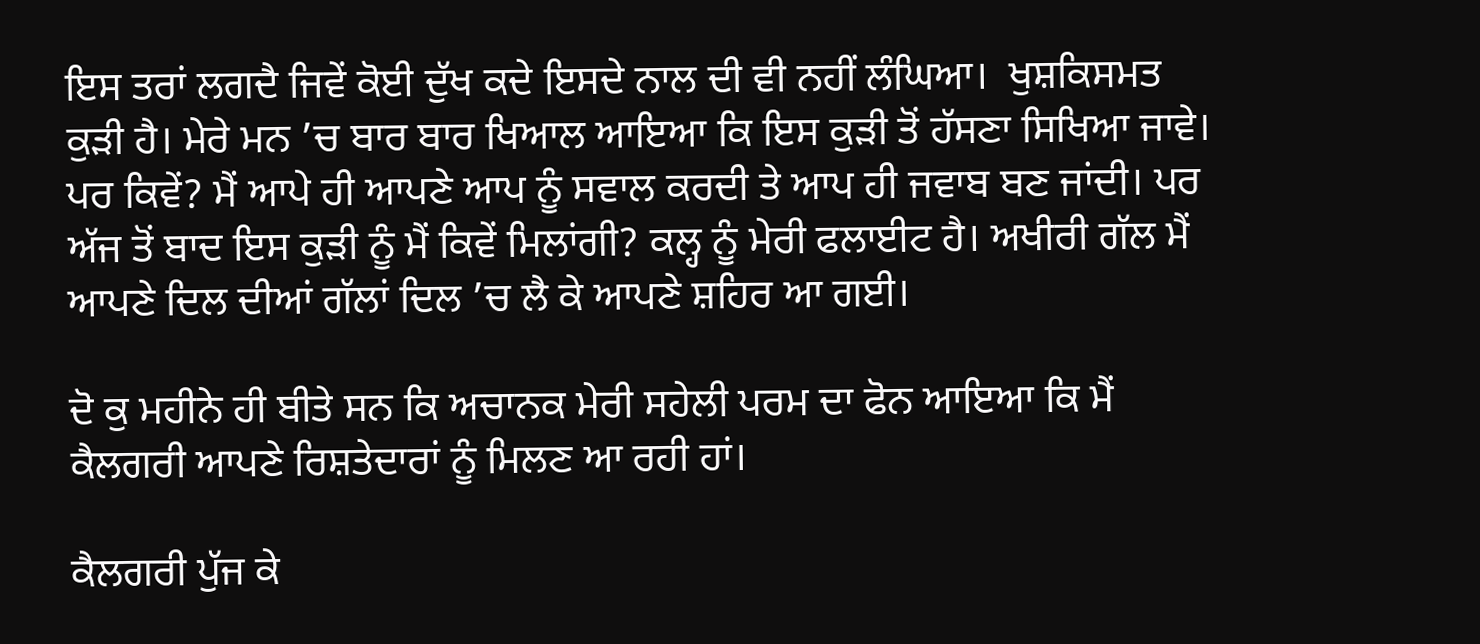ਇਸ ਤਰਾਂ ਲਗਦੈ ਜਿਵੇਂ ਕੋਈ ਦੁੱਖ ਕਦੇ ਇਸਦੇ ਨਾਲ ਦੀ ਵੀ ਨਹੀਂ ਲੰਘਿਆ।  ਖੁਸ਼ਕਿਸਮਤ ਕੁੜੀ ਹੈ। ਮੇਰੇ ਮਨ ’ਚ ਬਾਰ ਬਾਰ ਖਿਆਲ ਆਇਆ ਕਿ ਇਸ ਕੁੜੀ ਤੋਂ ਹੱਸਣਾ ਸਿਖਿਆ ਜਾਵੇ। ਪਰ ਕਿਵੇਂ? ਮੈਂ ਆਪੇ ਹੀ ਆਪਣੇ ਆਪ ਨੂੰ ਸਵਾਲ ਕਰਦੀ ਤੇ ਆਪ ਹੀ ਜਵਾਬ ਬਣ ਜਾਂਦੀ। ਪਰ ਅੱਜ ਤੋਂ ਬਾਦ ਇਸ ਕੁੜੀ ਨੂੰ ਮੈਂ ਕਿਵੇਂ ਮਿਲਾਂਗੀ? ਕਲ੍ਹ ਨੂੰ ਮੇਰੀ ਫਲਾਈਟ ਹੈ। ਅਖੀਰੀ ਗੱਲ ਮੈਂ ਆਪਣੇ ਦਿਲ ਦੀਆਂ ਗੱਲਾਂ ਦਿਲ ’ਚ ਲੈ ਕੇ ਆਪਣੇ ਸ਼ਹਿਰ ਆ ਗਈ।

ਦੋ ਕੁ ਮਹੀਨੇ ਹੀ ਬੀਤੇ ਸਨ ਕਿ ਅਚਾਨਕ ਮੇਰੀ ਸਹੇਲੀ ਪਰਮ ਦਾ ਫੋਨ ਆਇਆ ਕਿ ਮੈਂ ਕੈਲਗਰੀ ਆਪਣੇ ਰਿਸ਼ਤੇਦਾਰਾਂ ਨੂੰ ਮਿਲਣ ਆ ਰਹੀ ਹਾਂ।

ਕੈਲਗਰੀ ਪੁੱਜ ਕੇ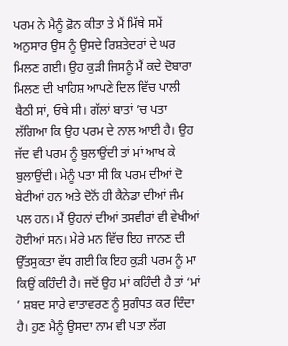ਪਰਮ ਨੇ ਮੈਨੂੰ ਫ਼ੋਨ ਕੀਤਾ ਤੇ ਮੈਂ ਮਿੱਥੇ ਸਮੇਂ ਅਨੁਸਾਰ ਉਸ ਨੂੰ ਉਸਦੇ ਰਿਸ਼ਤੇਦਰਾਂ ਦੇ ਘਰ ਮਿਲਣ ਗਈ। ਉਹ ਕੁੜੀ ਜਿਸਨੂੰ ਮੈਂ ਕਦੇ ਦੋਬਾਰਾ ਮਿਲਣ ਦੀ ਖਾਹਿਸ਼ ਆਪਣੇ ਦਿਲ ਵਿੱਚ ਪਾਲੀ ਬੈਠੀ ਸਾਂ, ਓਥੇ ਸੀ। ਗੱਲਾਂ ਬਾਤਾਂ ’ਚ ਪਤਾ ਲੱਗਿਆ ਕਿ ਉਹ ਪਰਮ ਦੇ ਨਾਲ ਆਈ ਹੈ। ਉਹ ਜੱਦ ਵੀ ਪਰਮ ਨੂੰ ਬੁਲਾਉਂਦੀ ਤਾਂ ਮਾਂ ਆਖ ਕੇ ਬੁਲਾਉਂਦੀ। ਮੇਨੂੰ ਪਤਾ ਸੀ ਕਿ ਪਰਮ ਦੀਆਂ ਦੋ ਬੇਟੀਆਂ ਹਨ ਅਤੇ ਦੋਨੋਂ ਹੀ ਕੈਨੇਡਾ ਦੀਆਂ ਜੰਮ ਪਲ ਹਨ। ਮੈਂ ਉਹਨਾਂ ਦੀਆਂ ਤਸਵੀਰਾਂ ਵੀ ਵੇਖੀਆਂ ਹੋਈਆਂ ਸਨ। ਮੇਰੇ ਮਨ ਵਿੱਚ ਇਹ ਜਾਨਣ ਦੀ ਉੱਤਸੁਕਤਾ ਵੱਧ ਗਈ ਕਿ ਇਹ ਕੁੜੀ ਪਰਮ ਨੂੰ ਮਾ ਕਿਉਂ ਕਹਿੰਦੀ ਹੈ। ਜਦੋਂ ਉਹ ਮਾਂ ਕਹਿੰਦੀ ਹੈ ਤਾਂ ‘ਮਾਂ ’ ਸ਼ਬਦ ਸਾਰੇ ਵਾਤਾਵਰਣ ਨੂੰ ਸੁਗੰਧਤ ਕਰ ਦਿੰਦਾ ਹੈ। ਹੁਣ ਮੈਨੂੰ ਉਸਦਾ ਨਾਮ ਵੀ ਪਤਾ ਲੱਗ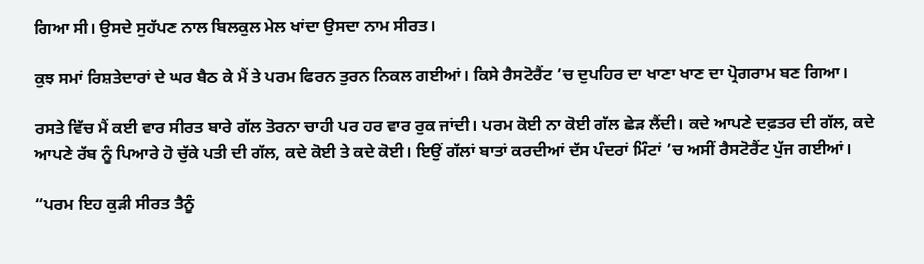ਗਿਆ ਸੀ। ਉਸਦੇ ਸੁਹੱਪਣ ਨਾਲ ਬਿਲਕੁਲ ਮੇਲ ਖਾਂਦਾ ਉਸਦਾ ਨਾਮ ਸੀਰਤ।

ਕੁਝ ਸਮਾਂ ਰਿਸ਼ਤੇਦਾਰਾਂ ਦੇ ਘਰ ਬੈਠ ਕੇ ਮੈਂ ਤੇ ਪਰਮ ਫਿਰਨ ਤੁਰਨ ਨਿਕਲ ਗਈਆਂ। ਕਿਸੇ ਰੈਸਟੋਰੈਂਟ ’ਚ ਦੁਪਹਿਰ ਦਾ ਖਾਣਾ ਖਾਣ ਦਾ ਪ੍ਰੋਗਰਾਮ ਬਣ ਗਿਆ।

ਰਸਤੇ ਵਿੱਚ ਮੈਂ ਕਈ ਵਾਰ ਸੀਰਤ ਬਾਰੇ ਗੱਲ ਤੋਰਨਾ ਚਾਹੀ ਪਰ ਹਰ ਵਾਰ ਰੁਕ ਜਾਂਦੀ। ਪਰਮ ਕੋਈ ਨਾ ਕੋਈ ਗੱਲ ਛੇੜ ਲੈਂਦੀ। ਕਦੇ ਆਪਣੇ ਦਫ਼ਤਰ ਦੀ ਗੱਲ, ਕਦੇ ਆਪਣੇ ਰੱਬ ਨੂੰ ਪਿਆਰੇ ਹੋ ਚੁੱਕੇ ਪਤੀ ਦੀ ਗੱਲ, ਕਦੇ ਕੋਈ ਤੇ ਕਦੇ ਕੋਈ। ਇਉਂ ਗੱਲਾਂ ਬਾਤਾਂ ਕਰਦੀਆਂ ਦੱਸ ਪੰਦਰਾਂ ਮਿੰਟਾਂ ’ਚ ਅਸੀਂ ਰੈਸਟੋਰੈਂਟ ਪੁੱਜ ਗਈਆਂ।

“ਪਰਮ ਇਹ ਕੁੜੀ ਸੀਰਤ ਤੈਨੂੰ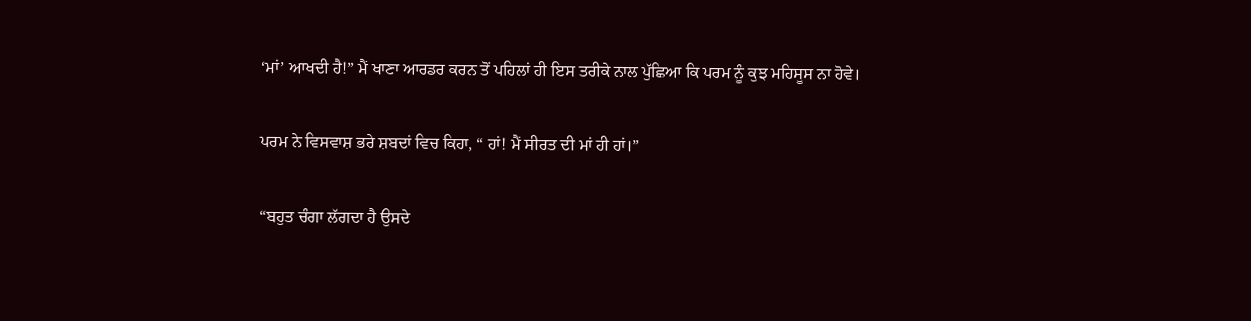‘ਮਾਂ’ ਆਖਦੀ ਹੈ!” ਮੈਂ ਖਾਣਾ ਆਰਡਰ ਕਰਨ ਤੋਂ ਪਹਿਲਾਂ ਹੀ ਇਸ ਤਰੀਕੇ ਨਾਲ ਪੁੱਛਿਆ ਕਿ ਪਰਮ ਨੂੰ ਕੁਝ ਮਹਿਸੂਸ ਨਾ ਹੋਵੇ।

ਪਰਮ ਨੇ ਵਿਸਵਾਸ਼ ਭਰੇ ਸ਼ਬਦਾਂ ਵਿਚ ਕਿਹਾ, “ ਹਾਂ! ਮੈਂ ਸੀਰਤ ਦੀ ਮਾਂ ਹੀ ਹਾਂ।”

“ਬਹੁਤ ਚੰਗਾ ਲੱਗਦਾ ਹੈ ਉਸਦੇ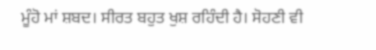ਮੂੰਹੋ ਮਾਂ ਸ਼ਬਦ। ਸੀਰਤ ਬਹੁਤ ਖੁਸ਼ ਰਹਿੰਦੀ ਹੈ। ਸੋਹਣੀ ਵੀ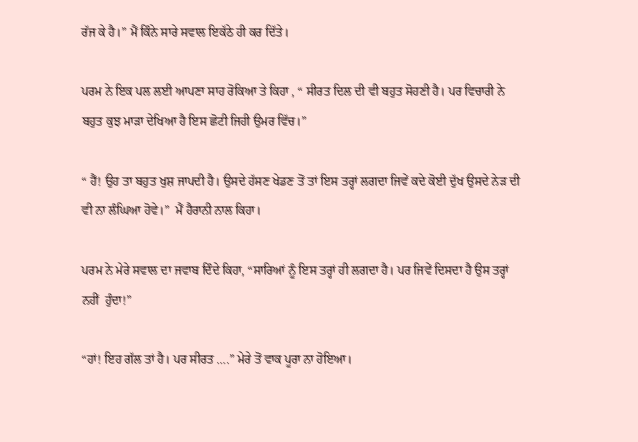ਰੱਜ ਕੇ ਹੈ।” ਮੈਂ ਕਿੰਨੇ ਸਾਰੇ ਸਵਾਲ ਇਕੱਠੇ ਹੀ ਕਰ ਦਿੱਤੇ।

ਪਰਮ ਨੇ ਇਕ ਪਲ ਲਈ ਆਪਣਾ ਸਾਹ ਰੋਕਿਆ ਤੇ ਕਿਹਾ , “ ਸੀਰਤ ਦਿਲ ਦੀ ਵੀ ਬਹੁਤ ਸੋਹਣੀ ਹੈ। ਪਰ ਵਿਚਾਰੀ ਨੇ ਬਹੁਤ ਕੁਝ ਮਾੜਾ ਦੇਖਿਆ ਹੈ ਇਸ ਛੋਟੀ ਜਿਹੀ ਉਮਰ ਵਿੱਚ।”

“ ਹੈਂ! ਉਹ ਤਾ ਬਹੁਤ ਖੁਸ਼ ਜਾਪਦੀ ਹੈ। ਉਸਦੇ ਹੱਸਣ ਖੇਡਣ ਤੋਂ ਤਾਂ ਇਸ ਤਰ੍ਹਾਂ ਲਗਦਾ ਜਿਵੇਂ ਕਦੇ ਕੋਈ ਦੁੱਖ ਉਸਦੇ ਨੇੜ ਦੀ ਵੀ ਨਾ ਲੰਘਿਆ ਹੋਵੇ।”  ਮੈਂ ਹੈਰਾਨੀ ਨਾਲ ਕਿਹਾ।

ਪਰਮ ਨੇ ਮੇਰੇ ਸਵਾਲ ਦਾ ਜਵਾਬ ਦਿੰਦੇ ਕਿਹਾ, “ਸਾਰਿਆਂ ਨੂੰ ਇਸ ਤਰ੍ਹਾਂ ਹੀ ਲਗਦਾ ਹੈ। ਪਰ ਜਿਵੇਂ ਦਿਸਦਾ ਹੈ ਉਸ ਤਰ੍ਹਾਂ ਨਹੀਂ  ਹੁੰਦਾ!”

“ਹਾਂ! ਇਹ ਗੱਲ ਤਾਂ ਹੈ। ਪਰ ਸੀਰਤ ….” ਮੇਰੇ ਤੋਂ ਵਾਕ ਪੂਰਾ ਨਾ ਹੋਇਆ।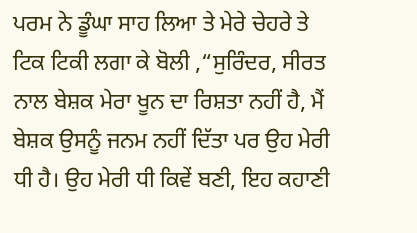ਪਰਮ ਨੇ ਡੂੰਘਾ ਸਾਹ ਲਿਆ ਤੇ ਮੇਰੇ ਚੇਹਰੇ ਤੇ ਟਿਕ ਟਿਕੀ ਲਗਾ ਕੇ ਬੋਲੀ ,“ਸੁਰਿੰਦਰ, ਸੀਰਤ ਨਾਲ ਬੇਸ਼ਕ ਮੇਰਾ ਖੂਨ ਦਾ ਰਿਸ਼ਤਾ ਨਹੀਂ ਹੈ, ਮੈਂ ਬੇਸ਼ਕ ਉਸਨੂੰ ਜਨਮ ਨਹੀਂ ਦਿੱਤਾ ਪਰ ਉਹ ਮੇਰੀ ਧੀ ਹੈ। ਉਹ ਮੇਰੀ ਧੀ ਕਿਵੇਂ ਬਣੀ, ਇਹ ਕਹਾਣੀ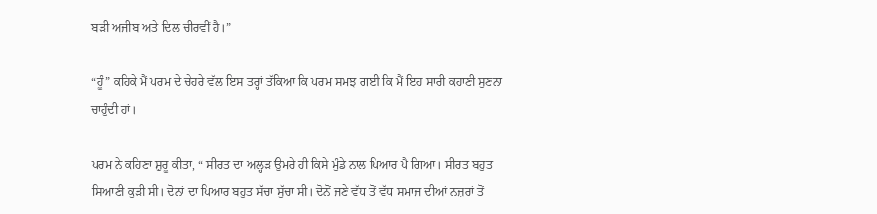ਬੜੀ ਅਜੀਬ ਅਤੇ ਦਿਲ ਚੀਰਵੀਂ ਹੈ।”

“ਹੂੰ” ਕਹਿਕੇ ਮੈਂ ਪਰਮ ਦੇ ਚੇਹਰੇ ਵੱਲ ਇਸ ਤਰ੍ਹਾਂ ਤੱਕਿਆ ਕਿ ਪਰਮ ਸਮਝ ਗਈ ਕਿ ਮੈਂ ਇਹ ਸਾਰੀ ਕਹਾਣੀ ਸੁਣਨਾ ਚਾਹੁੰਦੀ ਹਾਂ।

ਪਰਮ ਨੇ ਕਹਿਣਾ ਸ਼ੁਰੂ ਕੀਤਾ, “ ਸੀਰਤ ਦਾ ਅਲ੍ਹੜ ਉਮਰੇ ਹੀ ਕਿਸੇ ਮੁੰਡੇ ਨਾਲ ਪਿਆਰ ਪੈ ਗਿਆ। ਸੀਰਤ ਬਹੁਤ ਸਿਆਣੀ ਕੁੜੀ ਸੀ। ਦੋਨਾਂ ਦਾ ਪਿਆਰ ਬਹੁਤ ਸੱਚਾ ਸੁੱਚਾ ਸੀ। ਦੋਨੋਂ ਜਣੇ ਵੱਧ ਤੋਂ ਵੱਧ ਸਮਾਜ ਦੀਆਂ ਨਜ਼ਰਾਂ ਤੋਂ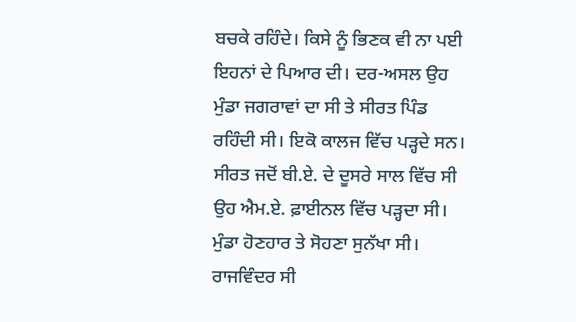ਬਚਕੇ ਰਹਿੰਦੇ। ਕਿਸੇ ਨੂੰ ਭਿਣਕ ਵੀ ਨਾ ਪਈ ਇਹਨਾਂ ਦੇ ਪਿਆਰ ਦੀ। ਦਰ-ਅਸਲ ਉਹ ਮੁੰਡਾ ਜਗਰਾਵਾਂ ਦਾ ਸੀ ਤੇ ਸੀਰਤ ਪਿੰਡ ਰਹਿੰਦੀ ਸੀ। ਇਕੋ ਕਾਲਜ ਵਿੱਚ ਪੜ੍ਹਦੇ ਸਨ। ਸੀਰਤ ਜਦੋਂ ਬੀ.ਏ. ਦੇ ਦੂਸਰੇ ਸਾਲ ਵਿੱਚ ਸੀ ਉਹ ਐਮ.ਏ. ਫ਼ਾਈਨਲ ਵਿੱਚ ਪੜ੍ਹਦਾ ਸੀ। ਮੁੰਡਾ ਹੋਣਹਾਰ ਤੇ ਸੋਹਣਾ ਸੁਨੱਖਾ ਸੀ। ਰਾਜਵਿੰਦਰ ਸੀ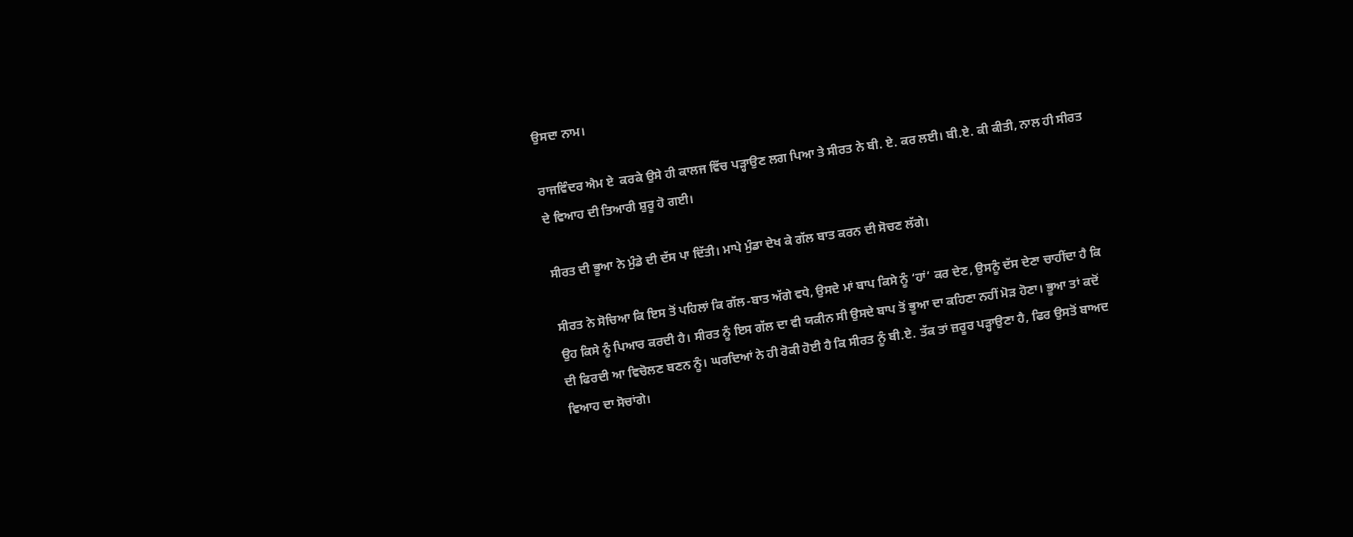ਉਸਦਾ ਨਾਮ।

ਰਾਜਵਿੰਦਰ ਐਮ ਏ  ਕਰਕੇ ਉਸੇ ਹੀ ਕਾਲਜ ਵਿੱਚ ਪੜ੍ਹਾਉਣ ਲਗ ਪਿਆ ਤੇ ਸੀਰਤ ਨੇ ਬੀ. ਏ. ਕਰ ਲਈ। ਬੀ.ਏ. ਕੀ ਕੀਤੀ, ਨਾਲ ਹੀ ਸੀਰਤ ਦੇ ਵਿਆਹ ਦੀ ਤਿਆਰੀ ਸ਼ੁਰੂ ਹੋ ਗਈ।

ਸੀਰਤ ਦੀ ਭੂਆ ਨੇ ਮੁੰਡੇ ਦੀ ਦੱਸ ਪਾ ਦਿੱਤੀ। ਮਾਪੇ ਮੁੰਡਾ ਦੇਖ ਕੇ ਗੱਲ ਬਾਤ ਕਰਨ ਦੀ ਸੋਚਣ ਲੱਗੇ।

ਸੀਰਤ ਨੇ ਸੋਚਿਆ ਕਿ ਇਸ ਤੋਂ ਪਹਿਲਾਂ ਕਿ ਗੱਲ-ਬਾਤ ਅੱਗੇ ਵਧੇ, ਉਸਦੇ ਮਾਂ ਬਾਪ ਕਿਸੇ ਨੂੰ ‘ਹਾਂ’ ਕਰ ਦੇਣ, ਉਸਨੂੰ ਦੱਸ ਦੇਣਾ ਚਾਹੀਂਦਾ ਹੈ ਕਿ ਉਹ ਕਿਸੇ ਨੂੰ ਪਿਆਰ ਕਰਦੀ ਹੈ। ਸੀਰਤ ਨੂੰ ਇਸ ਗੱਲ ਦਾ ਵੀ ਯਕੀਨ ਸੀ ਉਸਦੇ ਬਾਪ ਤੋਂ ਭੂਆ ਦਾ ਕਹਿਣਾ ਨਹੀਂ ਮੋੜ ਹੋਣਾ। ਭੂਆ ਤਾਂ ਕਦੋਂ ਦੀ ਫਿਰਦੀ ਆ ਵਿਚੋਲਣ ਬਣਨ ਨੂੰ। ਘਰਦਿਆਂ ਨੇ ਹੀ ਰੋਕੀ ਹੋਈ ਹੈ ਕਿ ਸੀਰਤ ਨੂੰ ਬੀ.ਏ. ਤੱਕ ਤਾਂ ਜ਼ਰੂਰ ਪੜ੍ਹਾਉਣਾ ਹੈ, ਫਿਰ ਉਸਤੋਂ ਬਾਅਦ ਵਿਆਹ ਦਾ ਸੋਚਾਂਗੇ।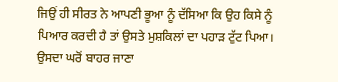ਜਿਉਂ ਹੀ ਸੀਰਤ ਨੇ ਆਪਣੀ ਭੂਆ ਨੂੰ ਦੱਸਿਆ ਕਿ ਉਹ ਕਿਸੇ ਨੂੰ ਪਿਆਰ ਕਰਦੀ ਹੈ ਤਾਂ ਉਸਤੇ ਮੁਸ਼ਕਿਲਾਂ ਦਾ ਪਹਾੜ ਟੁੱਟ ਪਿਆ। ਉਸਦਾ ਘਰੋਂ ਬਾਹਰ ਜਾਣਾ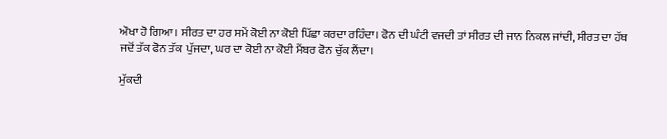ਔਖਾ ਹੋ ਗਿਆ। ਸੀਰਤ ਦਾ ਹਰ ਸਮੇਂ ਕੋਈ ਨਾ ਕੋਈ ਪਿੱਛਾ ਕਰਦਾ ਰਹਿੰਦਾ। ਫੋਨ ਦੀ ਘੰਟੀ ਵਜਦੀ ਤਾਂ ਸੀਰਤ ਦੀ ਜਾਨ ਨਿਕਲ ਜਾਂਦੀ, ਸੀਰਤ ਦਾ ਹੱਥ ਜਦੋਂ ਤੱਕ ਫੋਨ ਤੱਕ  ਪੁੱਜਦਾ, ਘਰ ਦਾ ਕੋਈ ਨਾ ਕੋਈ ਮੈਂਬਰ ਫੋਨ ਚੁੱਕ ਲੈਂਦਾ।

ਮੁੱਕਦੀ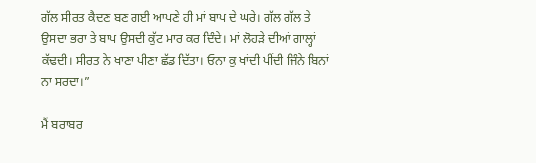ਗੱਲ ਸੀਰਤ ਕੈਦਣ ਬਣ ਗਈ ਆਪਣੇ ਹੀ ਮਾਂ ਬਾਪ ਦੇ ਘਰੇ। ਗੱਲ ਗੱਲ ਤੇ ਉਸਦਾ ਭਰਾ ਤੇ ਬਾਪ ਉਸਦੀ ਕੁੱਟ ਮਾਰ ਕਰ ਦਿੰਦੇ। ਮਾਂ ਲੋਹੜੇ ਦੀਆਂ ਗਾਲ੍ਹਾਂ ਕੱਢਦੀ। ਸੀਰਤ ਨੇ ਖਾਣਾ ਪੀਣਾ ਛੱਡ ਦਿੱਤਾ। ਓਨਾ ਕੁ ਖਾਂਦੀ ਪੀਂਦੀ ਜਿੰਨੇ ਬਿਨਾਂ ਨਾ ਸਰਦਾ।”

ਮੈਂ ਬਰਾਬਰ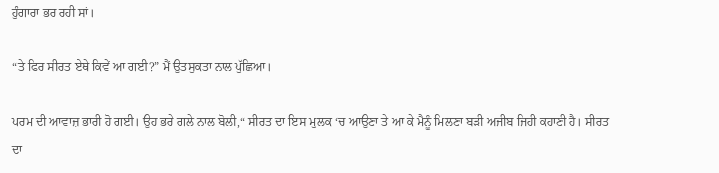ਹੁੰਗਾਰਾ ਭਰ ਰਹੀ ਸਾਂ।

“ਤੇ ਫਿਰ ਸੀਰਤ ਏਥੇ ਕਿਵੇਂ ਆ ਗਈ?” ਮੈਂ ਉਤਸੁਕਤਾ ਨਾਲ ਪੁੱਛਿਆ।

ਪਰਮ ਦੀ ਆਵਾਜ਼ ਭਾਰੀ ਹੋ ਗਈ। ਉਹ ਭਰੇ ਗਲੇ ਨਾਲ ਬੋਲੀ,“ ਸੀਰਤ ਦਾ ਇਸ ਮੁਲਕ ‘ਚ ਆਉਣਾ ਤੇ ਆ ਕੇ ਮੈਨੂੰ ਮਿਲਣਾ ਬੜੀ ਅਜੀਬ ਜਿਹੀ ਕਹਾਣੀ ਹੈ। ਸੀਰਤ ਦਾ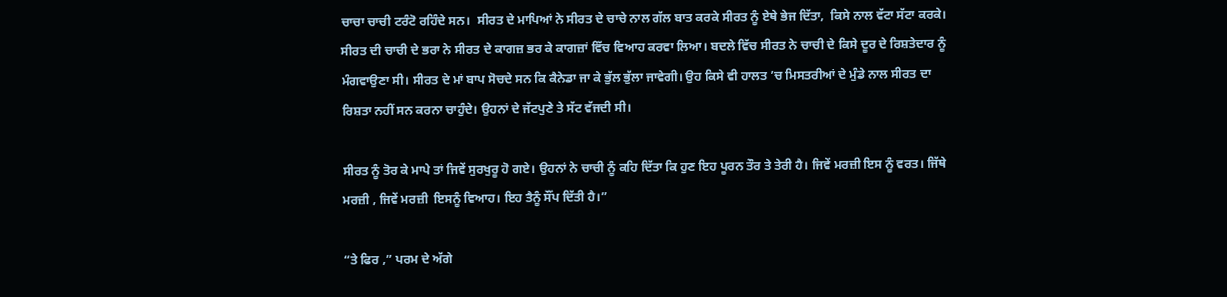ਚਾਚਾ ਚਾਚੀ ਟਰੰਟੋ ਰਹਿੰਦੇ ਸਨ।  ਸੀਰਤ ਦੇ ਮਾਪਿਆਂ ਨੇ ਸੀਰਤ ਦੇ ਚਾਚੇ ਨਾਲ ਗੱਲ ਬਾਤ ਕਰਕੇ ਸੀਰਤ ਨੂੰ ਏਥੇ ਭੇਜ ਦਿੱਤਾ,  ਕਿਸੇ ਨਾਲ ਵੱਟਾ ਸੱਟਾ ਕਰਕੇ। ਸੀਰਤ ਦੀ ਚਾਚੀ ਦੇ ਭਰਾ ਨੇ ਸੀਰਤ ਦੇ ਕਾਗਜ਼ ਭਰ ਕੇ ਕਾਗਜ਼ਾਂ ਵਿੱਚ ਵਿਆਹ ਕਰਵਾ ਲਿਆ। ਬਦਲੇ ਵਿੱਚ ਸੀਰਤ ਨੇ ਚਾਚੀ ਦੇ ਕਿਸੇ ਦੂਰ ਦੇ ਰਿਸ਼ਤੇਦਾਰ ਨੂੰ ਮੰਗਵਾਉਣਾ ਸੀ। ਸੀਰਤ ਦੇ ਮਾਂ ਬਾਪ ਸੋਚਦੇ ਸਨ ਕਿ ਕੈਨੇਡਾ ਜਾ ਕੇ ਭੁੱਲ ਭੁੱਲਾ ਜਾਵੇਗੀ। ਉਹ ਕਿਸੇ ਵੀ ਹਾਲਤ ’ਚ ਮਿਸਤਰੀਆਂ ਦੇ ਮੁੰਡੇ ਨਾਲ ਸੀਰਤ ਦਾ ਰਿਸ਼ਤਾ ਨਹੀਂ ਸਨ ਕਰਨਾ ਚਾਹੁੰਦੇ। ਉਹਨਾਂ ਦੇ ਜੱਟਪੁਣੇ ਤੇ ਸੱਟ ਵੱਜਦੀ ਸੀ।

ਸੀਰਤ ਨੂੰ ਤੋਰ ਕੇ ਮਾਪੇ ਤਾਂ ਜਿਵੇਂ ਸੁਰਖੁਰੂ ਹੋ ਗਏ। ਉਹਨਾਂ ਨੇ ਚਾਚੀ ਨੂੰ ਕਹਿ ਦਿੱਤਾ ਕਿ ਹੁਣ ਇਹ ਪੂਰਨ ਤੌਰ ਤੇ ਤੇਰੀ ਹੈ। ਜਿਵੇਂ ਮਰਜ਼ੀ ਇਸ ਨੂੰ ਵਰਤ। ਜਿੱਥੇ ਮਰਜ਼ੀ , ਜਿਵੇਂ ਮਰਜ਼ੀ  ਇਸਨੂੰ ਵਿਆਹ। ਇਹ ਤੈਨੂੰ ਸੌਂਪ ਦਿੱਤੀ ਹੈ।”

“ਤੇ ਫਿਰ ,” ਪਰਮ ਦੇ ਅੱਗੇ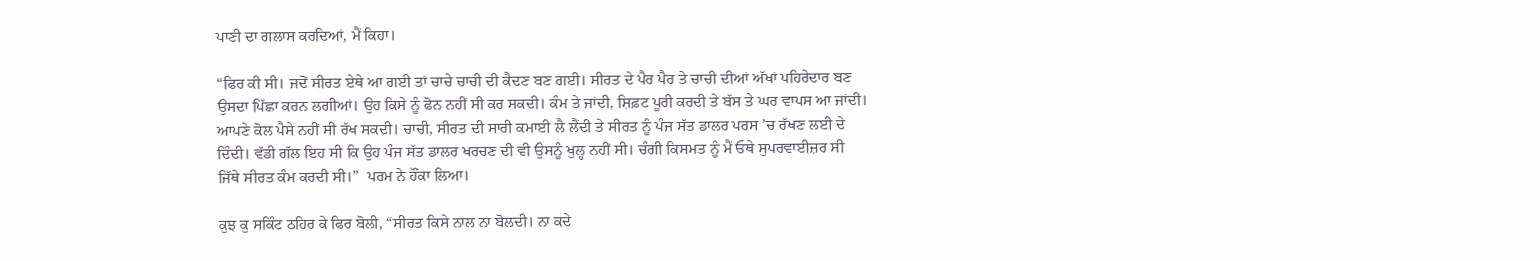ਪਾਣੀ ਦਾ ਗਲਾਸ ਕਰਦਿਆਂ, ਮੈਂ ਕਿਹਾ।

“ਫਿਰ ਕੀ ਸੀ। ਜਦੋਂ ਸੀਰਤ ਏਥੇ ਆ ਗਈ ਤਾਂ ਚਾਚੇ ਚਾਚੀ ਦੀ ਕੈਦਣ ਬਣ ਗਈ। ਸੀਰਤ ਦੇ ਪੈਰ ਪੈਰ ਤੇ ਚਾਚੀ ਦੀਆਂ ਅੱਖਾਂ ਪਹਿਰੇਦਾਰ ਬਣ ਉਸਦਾ ਪਿੱਛਾ ਕਰਨ ਲਗੀਆਂ। ਉਹ ਕਿਸੇ ਨੂੰ ਫੋਨ ਨਹੀਂ ਸੀ ਕਰ ਸਕਦੀ। ਕੰਮ ਤੇ ਜਾਂਦੀ, ਸ਼ਿਫ਼ਟ ਪੂਰੀ ਕਰਦੀ ਤੇ ਬੱਸ ਤੇ ਘਰ ਵਾਪਸ ਆ ਜਾਂਦੀ। ਆਪਣੇ ਕੋਲ ਪੈਸੇ ਨਹੀਂ ਸੀ ਰੱਖ ਸਕਦੀ। ਚਾਚੀ, ਸੀਰਤ ਦੀ ਸਾਰੀ ਕਮਾਈ ਲੈ ਲੈਂਦੀ ਤੇ ਸੀਰਤ ਨੂੰ ਪੰਜ ਸੱਤ ਡਾਲਰ ਪਰਸ ’ਚ ਰੱਖਣ ਲਈ ਦੇ ਦਿੰਦੀ। ਵੱਡੀ ਗੱਲ ਇਹ ਸੀ ਕਿ ਉਹ ਪੰਜ ਸੱਤ ਡਾਲਰ ਖਰਚਣ ਦੀ ਵੀ ਉਸਨੂੰ ਖੁਲ੍ਹ ਨਹੀਂ ਸੀ। ਚੰਗੀ ਕਿਸਮਤ ਨੂੰ ਮੈਂ ਓਥੇ ਸੁਪਰਵਾਈਜ਼ਰ ਸੀ ਜਿੱਥੇ ਸੀਰਤ ਕੰਮ ਕਰਦੀ ਸੀ।”  ਪਰਮ ਨੇ ਹੌਂਕਾ ਲਿਆ।

ਕੁਝ ਕੁ ਸਕਿੰਟ ਠਹਿਰ ਕੇ ਫਿਰ ਬੋਲੀ, “ਸੀਰਤ ਕਿਸੇ ਨਾਲ ਨਾ ਬੋਲਦੀ। ਨਾ ਕਦੇ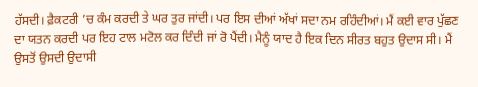ਹੱਸਦੀ। ਫ਼ੈਕਟਰੀ ’ਚ ਕੰਮ ਕਰਦੀ ਤੇ ਘਰ ਤੁਰ ਜਾਂਦੀ। ਪਰ ਇਸ ਦੀਆਂ ਅੱਖਾਂ ਸਦਾ ਨਮ ਰਹਿੰਦੀਆਂ। ਮੈਂ ਕਈ ਵਾਰ ਪੁੱਛਣ ਦਾ ਯਤਨ ਕਰਦੀ ਪਰ ਇਹ ਟਾਲ ਮਟੋਲ ਕਰ ਦਿੰਦੀ ਜਾਂ ਰੋ ਪੈਂਦੀ। ਮੈਨੂੰ ਯਾਦ ਹੈ ਇਕ ਦਿਨ ਸੀਰਤ ਬਹੁਤ ਉਦਾਸ ਸੀ। ਮੈਂ ਉਸਤੋਂ ਉਸਦੀ ਉਦਾਸੀ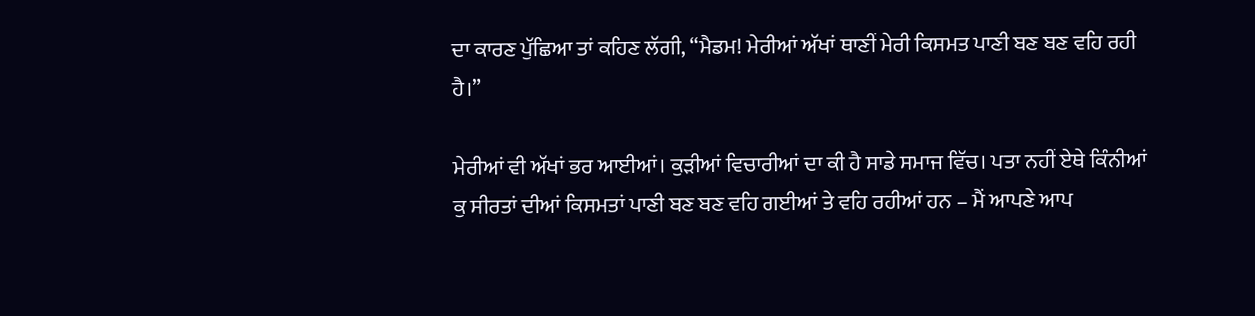ਦਾ ਕਾਰਣ ਪੁੱਛਿਆ ਤਾਂ ਕਹਿਣ ਲੱਗੀ, “ਮੈਡਮ! ਮੇਰੀਆਂ ਅੱਖਾਂ ਥਾਣੀਂ ਮੇਰੀ ਕਿਸਮਤ ਪਾਣੀ ਬਣ ਬਣ ਵਹਿ ਰਹੀ ਹੈ।”

ਮੇਰੀਆਂ ਵੀ ਅੱਖਾਂ ਭਰ ਆਈਆਂ। ਕੁੜੀਆਂ ਵਿਚਾਰੀਆਂ ਦਾ ਕੀ ਹੈ ਸਾਡੇ ਸਮਾਜ ਵਿੱਚ। ਪਤਾ ਨਹੀਂ ਏਥੇ ਕਿੰਨੀਆਂ ਕੁ ਸੀਰਤਾਂ ਦੀਆਂ ਕਿਸਮਤਾਂ ਪਾਣੀ ਬਣ ਬਣ ਵਹਿ ਗਈਆਂ ਤੇ ਵਹਿ ਰਹੀਆਂ ਹਨ – ਮੈਂ ਆਪਣੇ ਆਪ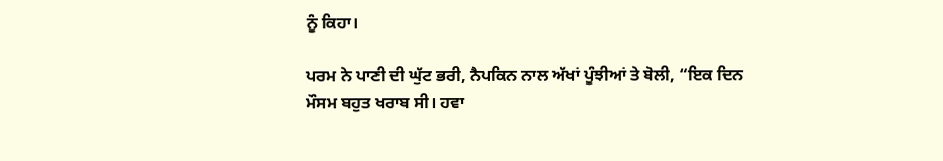ਨੂੰ ਕਿਹਾ।

ਪਰਮ ਨੇ ਪਾਣੀ ਦੀ ਘੁੱਟ ਭਰੀ, ਨੈਪਕਿਨ ਨਾਲ ਅੱਖਾਂ ਪੂੰਝੀਆਂ ਤੇ ਬੋਲੀ, “ਇਕ ਦਿਨ ਮੌਸਮ ਬਹੁਤ ਖਰਾਬ ਸੀ। ਹਵਾ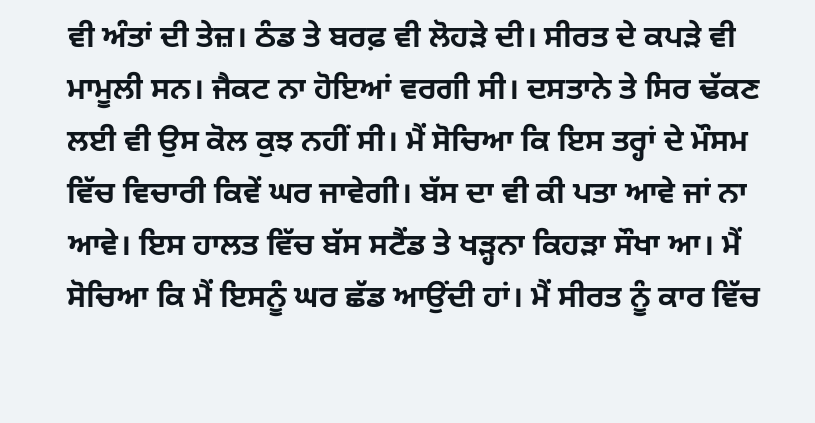ਵੀ ਅੰਤਾਂ ਦੀ ਤੇਜ਼। ਠੰਡ ਤੇ ਬਰਫ਼ ਵੀ ਲੋਹੜੇ ਦੀ। ਸੀਰਤ ਦੇ ਕਪੜੇ ਵੀ ਮਾਮੂਲੀ ਸਨ। ਜੈਕਟ ਨਾ ਹੋਇਆਂ ਵਰਗੀ ਸੀ। ਦਸਤਾਨੇ ਤੇ ਸਿਰ ਢੱਕਣ ਲਈ ਵੀ ਉਸ ਕੋਲ ਕੁਝ ਨਹੀਂ ਸੀ। ਮੈਂ ਸੋਚਿਆ ਕਿ ਇਸ ਤਰ੍ਹਾਂ ਦੇ ਮੌਸਮ ਵਿੱਚ ਵਿਚਾਰੀ ਕਿਵੇਂ ਘਰ ਜਾਵੇਗੀ। ਬੱਸ ਦਾ ਵੀ ਕੀ ਪਤਾ ਆਵੇ ਜਾਂ ਨਾ ਆਵੇ। ਇਸ ਹਾਲਤ ਵਿੱਚ ਬੱਸ ਸਟੈਂਡ ਤੇ ਖੜ੍ਹਨਾ ਕਿਹੜਾ ਸੌਖਾ ਆ। ਮੈਂ ਸੋਚਿਆ ਕਿ ਮੈਂ ਇਸਨੂੰ ਘਰ ਛੱਡ ਆਉਂਦੀ ਹਾਂ। ਮੈਂ ਸੀਰਤ ਨੂੰ ਕਾਰ ਵਿੱਚ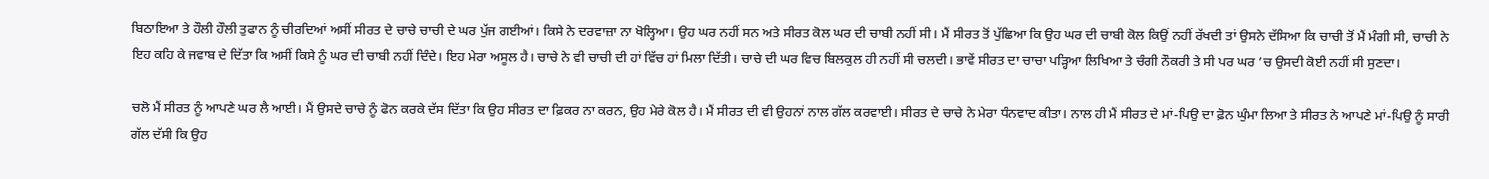ਬਿਠਾਇਆ ਤੇ ਹੌਲੀ ਹੌਲੀ ਤੁਫਾਨ ਨੂੰ ਚੀਰਦਿਆਂ ਅਸੀਂ ਸੀਰਤ ਦੇ ਚਾਚੇ ਚਾਚੀ ਦੇ ਘਰ ਪੁੱਜ ਗਈਆਂ। ਕਿਸੇ ਨੇ ਦਰਵਾਜ਼ਾ ਨਾ ਖੋਲ੍ਹਿਆ। ਉਹ ਘਰ ਨਹੀਂ ਸਨ ਅਤੇ ਸੀਰਤ ਕੋਲ ਘਰ ਦੀ ਚਾਬੀ ਨਹੀਂ ਸੀ। ਮੈਂ ਸੀਰਤ ਤੋਂ ਪੁੱਛਿਆ ਕਿ ਉਹ ਘਰ ਦੀ ਚਾਬੀ ਕੋਲ ਕਿਉਂ ਨਹੀਂ ਰੱਖਦੀ ਤਾਂ ਉਸਨੇ ਦੱਸਿਆ ਕਿ ਚਾਚੀ ਤੋਂ ਮੈਂ ਮੰਗੀ ਸੀ, ਚਾਚੀ ਨੇ ਇਹ ਕਹਿ ਕੇ ਜਵਾਬ ਦੇ ਦਿੱਤਾ ਕਿ ਅਸੀਂ ਕਿਸੇ ਨੂੰ ਘਰ ਦੀ ਚਾਬੀ ਨਹੀਂ ਦਿੰਦੇ। ਇਹ ਮੇਰਾ ਅਸੂਲ ਹੈ। ਚਾਚੇ ਨੇ ਵੀ ਚਾਚੀ ਦੀ ਹਾਂ ਵਿੱਚ ਹਾਂ ਮਿਲਾ ਦਿੱਤੀ। ਚਾਚੇ ਦੀ ਘਰ ਵਿਚ ਬਿਲਕੁਲ ਹੀ ਨਹੀਂ ਸੀ ਚਲਦੀ। ਭਾਵੇਂ ਸੀਰਤ ਦਾ ਚਾਚਾ ਪੜ੍ਹਿਆ ਲਿਖਿਆ ਤੇ ਚੰਗੀ ਨੌਕਰੀ ਤੇ ਸੀ ਪਰ ਘਰ ’ਚ ਉਸਦੀ ਕੋਈ ਨਹੀਂ ਸੀ ਸੁਣਦਾ।

ਚਲੋ ਮੈਂ ਸੀਰਤ ਨੂੰ ਆਪਣੇ ਘਰ ਲੈ ਆਈ। ਮੈਂ ਉਸਦੇ ਚਾਚੇ ਨੂੰ ਫੋਨ ਕਰਕੇ ਦੱਸ ਦਿੱਤਾ ਕਿ ਉਹ ਸੀਰਤ ਦਾ ਫ਼ਿਕਰ ਨਾ ਕਰਨ, ਉਹ ਮੇਰੇ ਕੋਲ ਹੈ। ਮੈਂ ਸੀਰਤ ਦੀ ਵੀ ਉਹਨਾਂ ਨਾਲ ਗੱਲ ਕਰਵਾਈ। ਸੀਰਤ ਦੇ ਚਾਚੇ ਨੇ ਮੇਰਾ ਧੰਨਵਾਦ ਕੀਤਾ। ਨਾਲ ਹੀ ਮੈਂ ਸੀਰਤ ਦੇ ਮਾਂ-ਪਿਉ ਦਾ ਫ਼ੋਨ ਘੁੰਮਾ ਲਿਆ ਤੇ ਸੀਰਤ ਨੇ ਆਪਣੇ ਮਾਂ-ਪਿਉ ਨੂੰ ਸਾਰੀ ਗੱਲ ਦੱਸੀ ਕਿ ਉਹ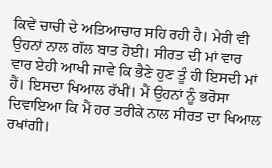ਕਿਵੇਂ ਚਾਚੀ ਦੇ ਅਤਿਆਚਾਰ ਸਹਿ ਰਹੀ ਹੈ। ਮੇਰੀ ਵੀ ਉਹਨਾਂ ਨਾਲ ਗੱਲ ਬਾਤ ਹੋਈ। ਸੀਰਤ ਦੀ ਮਾਂ ਵਾਰ ਵਾਰ ਏਹੀ ਆਖੀ ਜਾਵੇ ਕਿ ਭੈਣੇ ਹੁਣ ਤੂੰ ਹੀ ਇਸਦੀ ਮਾਂ ਹੈਂ। ਇਸਦਾ ਖਿਆਲ ਰੱਖੀਂ। ਮੈਂ ਉਹਨਾਂ ਨੂੰ ਭਰੋਸਾ ਦਿਵਾਇਆ ਕਿ ਮੈਂ ਹਰ ਤਰੀਕੇ ਨਾਲ ਸੀਰਤ ਦਾ ਖਿਆਲ ਰਖਾਂਗੀ।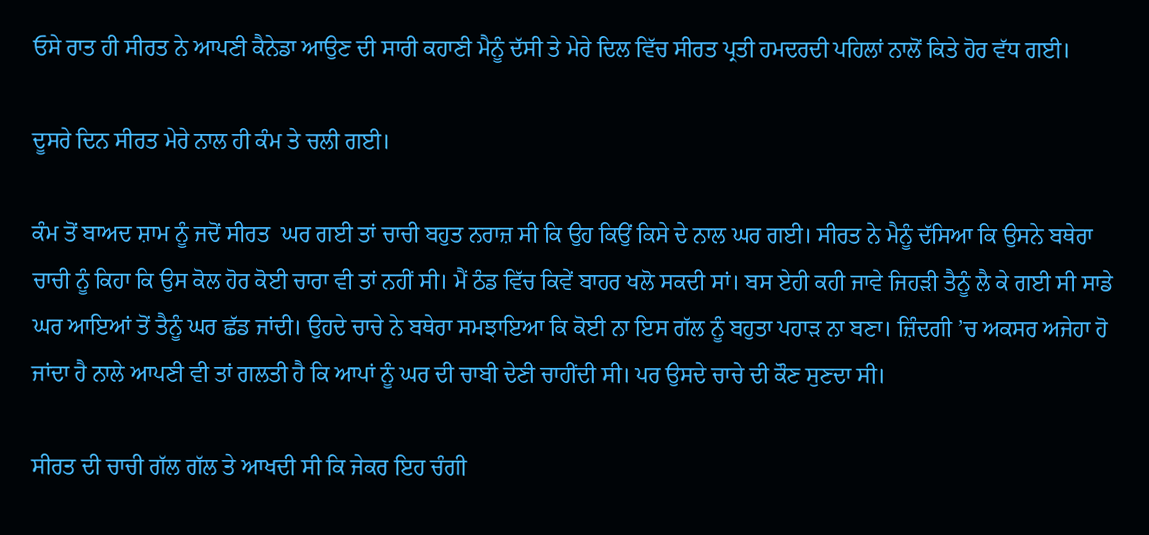ਓਸੇ ਰਾਤ ਹੀ ਸੀਰਤ ਨੇ ਆਪਣੀ ਕੈਨੇਡਾ ਆਉਣ ਦੀ ਸਾਰੀ ਕਹਾਣੀ ਮੈਨੂੰ ਦੱਸੀ ਤੇ ਮੇਰੇ ਦਿਲ ਵਿੱਚ ਸੀਰਤ ਪ੍ਰਤੀ ਹਮਦਰਦੀ ਪਹਿਲਾਂ ਨਾਲੋਂ ਕਿਤੇ ਹੋਰ ਵੱਧ ਗਈ।

ਦੂਸਰੇ ਦਿਨ ਸੀਰਤ ਮੇਰੇ ਨਾਲ ਹੀ ਕੰਮ ਤੇ ਚਲੀ ਗਈ।

ਕੰਮ ਤੋਂ ਬਾਅਦ ਸ਼ਾਮ ਨੂੰ ਜਦੋਂ ਸੀਰਤ  ਘਰ ਗਈ ਤਾਂ ਚਾਚੀ ਬਹੁਤ ਨਰਾਜ਼ ਸੀ ਕਿ ਉਹ ਕਿਉਂ ਕਿਸੇ ਦੇ ਨਾਲ ਘਰ ਗਈ। ਸੀਰਤ ਨੇ ਮੈਨੂੰ ਦੱਸਿਆ ਕਿ ਉਸਨੇ ਬਥੇਰਾ ਚਾਚੀ ਨੂੰ ਕਿਹਾ ਕਿ ਉਸ ਕੋਲ ਹੋਰ ਕੋਈ ਚਾਰਾ ਵੀ ਤਾਂ ਨਹੀਂ ਸੀ। ਮੈਂ ਠੰਡ ਵਿੱਚ ਕਿਵੇਂ ਬਾਹਰ ਖਲੋ ਸਕਦੀ ਸਾਂ। ਬਸ ਏਹੀ ਕਹੀ ਜਾਵੇ ਜਿਹੜੀ ਤੈਨੂੰ ਲੈ ਕੇ ਗਈ ਸੀ ਸਾਡੇ ਘਰ ਆਇਆਂ ਤੋਂ ਤੈਨੂੰ ਘਰ ਛੱਡ ਜਾਂਦੀ। ਉਹਦੇ ਚਾਚੇ ਨੇ ਬਥੇਰਾ ਸਮਝਾਇਆ ਕਿ ਕੋਈ ਨਾ ਇਸ ਗੱਲ ਨੂੰ ਬਹੁਤਾ ਪਹਾੜ ਨਾ ਬਣਾ। ਜ਼ਿੰਦਗੀ ’ਚ ਅਕਸਰ ਅਜੇਹਾ ਹੋ ਜਾਂਦਾ ਹੈ ਨਾਲੇ ਆਪਣੀ ਵੀ ਤਾਂ ਗਲਤੀ ਹੈ ਕਿ ਆਪਾਂ ਨੂੰ ਘਰ ਦੀ ਚਾਬੀ ਦੇਣੀ ਚਾਹੀਂਦੀ ਸੀ। ਪਰ ਉਸਦੇ ਚਾਚੇ ਦੀ ਕੌਣ ਸੁਣਦਾ ਸੀ।

ਸੀਰਤ ਦੀ ਚਾਚੀ ਗੱਲ ਗੱਲ ਤੇ ਆਖਦੀ ਸੀ ਕਿ ਜੇਕਰ ਇਹ ਚੰਗੀ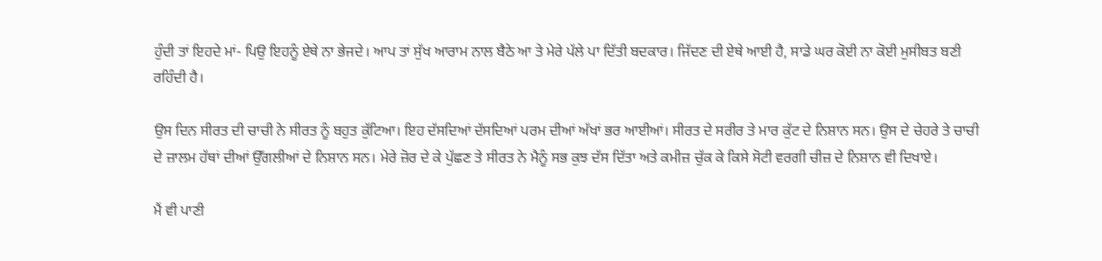ਹੁੰਦੀ ਤਾਂ ਇਹਦੇ ਮਾਂ- ਪਿਉ ਇਹਨੂੰ ਏਥੇ ਨਾ ਭੇਜਦੇ। ਆਪ ਤਾਂ ਸੁੱਖ ਆਰਾਮ ਨਾਲ ਬੈਠੇ ਆ ਤੇ ਮੇਰੇ ਪੱਲੇ ਪਾ ਦਿੱਤੀ ਬਦਕਾਰ। ਜਿੱਦਣ ਦੀ ਏਥੇ ਆਈ ਹੈ, ਸਾਡੇ ਘਰ ਕੋਈ ਨਾ ਕੋਈ ਮੁਸੀਬਤ ਬਣੀ ਰਹਿੰਦੀ ਹੈ।

ਉਸ ਦਿਨ ਸੀਰਤ ਦੀ ਚਾਚੀ ਨੇ ਸੀਰਤ ਨੂੰ ਬਹੁਤ ਕੁੱਟਿਆ। ਇਹ ਦੱਸਦਿਆਂ ਦੱਸਦਿਆਂ ਪਰਮ ਦੀਆਂ ਅੱਖਾਂ ਭਰ ਆਈਆਂ। ਸੀਰਤ ਦੇ ਸਰੀਰ ਤੇ ਮਾਰ ਕੁੱਟ ਦੇ ਨਿਸ਼ਾਨ ਸਨ। ਉਸ ਦੇ ਚੇਹਰੇ ਤੇ ਚਾਚੀ ਦੇ ਜ਼ਾਲਮ ਹੱਥਾਂ ਦੀਆਂ ਉੱਗਲੀਆਂ ਦੇ ਨਿਸ਼ਾਨ ਸਨ। ਮੇਰੇ ਜ਼ੋਰ ਦੇ ਕੇ ਪੁੱਛਣ ਤੇ ਸੀਰਤ ਨੇ ਮੈਨੂੰ ਸਭ ਕੁਝ ਦੱਸ ਦਿੱਤਾ ਅਤੇ ਕਮੀਜ਼ ਚੁੱਕ ਕੇ ਕਿਸੇ ਸੋਟੀ ਵਰਗੀ ਚੀਜ਼ ਦੇ ਨਿਸ਼ਾਨ ਵੀ ਦਿਖਾਏ।

ਮੈਂ ਵੀ ਪਾਣੀ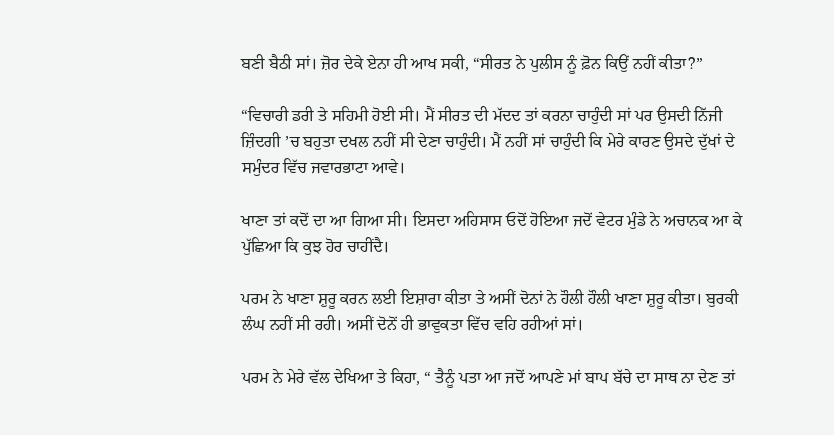ਬਣੀ ਬੈਠੀ ਸਾਂ। ਜ਼ੋਰ ਦੇਕੇ ਏਨਾ ਹੀ ਆਖ ਸਕੀ, “ਸੀਰਤ ਨੇ ਪੁਲੀਸ ਨੂੰ ਫ਼ੋਨ ਕਿਉਂ ਨਹੀਂ ਕੀਤਾ?”

“ਵਿਚਾਰੀ ਡਰੀ ਤੇ ਸਹਿਮੀ ਹੋਈ ਸੀ। ਮੈਂ ਸੀਰਤ ਦੀ ਮੱਦਦ ਤਾਂ ਕਰਨਾ ਚਾਹੁੰਦੀ ਸਾਂ ਪਰ ਉਸਦੀ ਨਿੱਜੀ ਜ਼ਿੰਦਗੀ ’ਚ ਬਹੁਤਾ ਦਖਲ ਨਹੀਂ ਸੀ ਦੇਣਾ ਚਾਹੁੰਦੀ। ਮੈਂ ਨਹੀਂ ਸਾਂ ਚਾਹੁੰਦੀ ਕਿ ਮੇਰੇ ਕਾਰਣ ਉਸਦੇ ਦੁੱਖਾਂ ਦੇ ਸਮੁੰਦਰ ਵਿੱਚ ਜਵਾਰਭਾਟਾ ਆਵੇ।

ਖਾਣਾ ਤਾਂ ਕਦੋਂ ਦਾ ਆ ਗਿਆ ਸੀ। ਇਸਦਾ ਅਹਿਸਾਸ ਓਦੋਂ ਹੋਇਆ ਜਦੋਂ ਵੇਟਰ ਮੁੰਡੇ ਨੇ ਅਚਾਨਕ ਆ ਕੇ ਪੁੱਛਿਆ ਕਿ ਕੁਝ ਹੋਰ ਚਾਹੀਂਦੈ।

ਪਰਮ ਨੇ ਖਾਣਾ ਸ਼ੁਰੂ ਕਰਨ ਲਈ ਇਸ਼ਾਰਾ ਕੀਤਾ ਤੇ ਅਸੀਂ ਦੋਨਾਂ ਨੇ ਹੌਲੀ ਹੌਲੀ ਖਾਣਾ ਸ਼ੁਰੂ ਕੀਤਾ। ਬੁਰਕੀ ਲੰਘ ਨਹੀਂ ਸੀ ਰਹੀ। ਅਸੀਂ ਦੋਨੋਂ ਹੀ ਭਾਵੁਕਤਾ ਵਿੱਚ ਵਹਿ ਰਹੀਆਂ ਸਾਂ।

ਪਰਮ ਨੇ ਮੇਰੇ ਵੱਲ ਦੇਖਿਆ ਤੇ ਕਿਹਾ, “ ਤੈਨੂੰ ਪਤਾ ਆ ਜਦੋਂ ਆਪਣੇ ਮਾਂ ਬਾਪ ਬੱਚੇ ਦਾ ਸਾਥ ਨਾ ਦੇਣ ਤਾਂ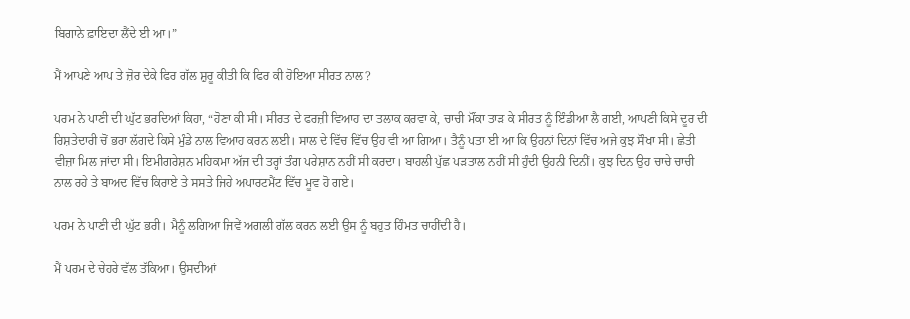ਬਿਗਾਨੇ ਫ਼ਾਇਦਾ ਲੈਂਦੇ ਈ ਆ।”

ਮੈਂ ਆਪਣੇ ਆਪ ਤੇ ਜ਼ੋਰ ਦੇਕੇ ਫਿਰ ਗੱਲ ਸ਼ੁਰੂ ਕੀਤੀ ਕਿ ਫਿਰ ਕੀ ਹੋਇਆ ਸੀਰਤ ਨਾਲ?

ਪਰਮ ਨੇ ਪਾਣੀ ਦੀ ਘੁੱਟ ਭਰਦਿਆਂ ਕਿਹਾ, “ਹੋਣਾ ਕੀ ਸੀ। ਸੀਰਤ ਦੇ ਫਰਜ਼ੀ ਵਿਆਹ ਦਾ ਤਲਾਕ ਕਰਵਾ ਕੇ, ਚਾਚੀ ਮੌਂਕਾ ਤਾੜ ਕੇ ਸੀਰਤ ਨੂੰ ਇੰਡੀਆ ਲੈ ਗਈ, ਆਪਣੀ ਕਿਸੇ ਦੂਰ ਦੀ ਰਿਸ਼ਤੇਦਾਰੀ ਚੋਂ ਭਰਾ ਲੱਗਦੇ ਕਿਸੇ ਮੁੰਡੇ ਨਾਲ ਵਿਆਹ ਕਰਨ ਲਈ। ਸਾਲ ਦੇ ਵਿੱਚ ਵਿੱਚ ਉਹ ਵੀ ਆ ਗਿਆ। ਤੈਨੂੰ ਪਤਾ ਈ ਆ ਕਿ ਉਹਨਾਂ ਦਿਨਾਂ ਵਿੱਚ ਅਜੇ ਕੁਝ ਸੌਖਾ ਸੀ। ਛੇਤੀ ਵੀਜ਼ਾ ਮਿਲ ਜਾਂਦਾ ਸੀ। ਇਮੀਗਰੇਸ਼ਨ ਮਹਿਕਮਾ ਅੱਜ ਦੀ ਤਰ੍ਹਾਂ ਤੰਗ ਪਰੇਸ਼ਾਨ ਨਹੀਂ ਸੀ ਕਰਦਾ। ਬਾਹਲੀ ਪੁੱਛ ਪੜਤਾਲ ਨਹੀਂ ਸੀ ਹੁੰਦੀ ਉਹਨੀ ਦਿਨੀਂ। ਕੁਝ ਦਿਨ ਉਹ ਚਾਚੇ ਚਾਚੀ ਨਾਲ ਰਹੇ ਤੇ ਬਾਅਦ ਵਿੱਚ ਕਿਰਾਏ ਤੇ ਸਸਤੇ ਜਿਹੇ ਅਪਾਰਟਮੈਂਟ ਵਿੱਚ ਮੂਵ ਹੋ ਗਏ।

ਪਰਮ ਨੇ ਪਾਣੀ ਦੀ ਘੁੱਟ ਭਰੀ। ਮੈਨੂੰ ਲਗਿਆ ਜਿਵੇਂ ਅਗਲੀ ਗੱਲ ਕਰਨ ਲਈ ਉਸ ਨੂੰ ਬਹੁਤ ਹਿੰਮਤ ਚਾਹੀਂਦੀ ਹੈ।

ਮੈਂ ਪਰਮ ਦੇ ਚੇਹਰੇ ਵੱਲ ਤੱਕਿਆ। ਉਸਦੀਆਂ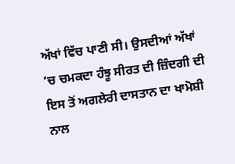ਅੱਖਾਂ ਵਿੱਚ ਪਾਣੀ ਸੀ। ਉਸਦੀਆਂ ਅੱਖਾਂ ’ਚ ਚਮਕਦਾ ਹੰਝੂ ਸੀਰਤ ਦੀ ਜ਼ਿੰਦਗੀ ਦੀ ਇਸ ਤੋਂ ਅਗਲੇਰੀ ਦਾਸਤਾਨ ਦਾ ਖਾਮੋਸ਼ੀ ਨਾਲ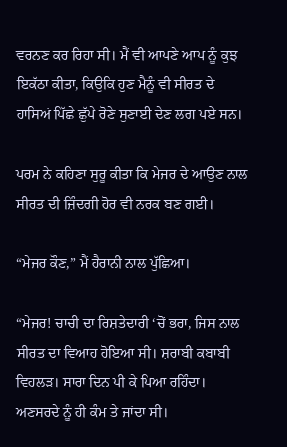ਵਰਨਣ ਕਰ ਰਿਹਾ ਸੀ। ਮੈਂ ਵੀ ਆਪਣੇ ਆਪ ਨੂੰ ਕੁਝ ਇਕੱਠਾ ਕੀਤਾ, ਕਿਉਕਿ ਹੁਣ ਮੈਨੂੰ ਵੀ ਸੀਰਤ ਦੇ ਹਾਸਿਅਂ ਪਿੱਛੇ ਛੁੱਪੇ ਰੋਣੇ ਸੁਣਾਈ ਦੇਣ ਲਗ ਪਏ ਸਨ।

ਪਰਮ ਨੇ ਕਹਿਣਾ ਸੁਰੂ ਕੀਤਾ ਕਿ ਮੇਜਰ ਦੇ ਆਉਣ ਨਾਲ ਸੀਰਤ ਦੀ ਜ਼ਿੰਦਗੀ ਹੋਰ ਵੀ ਨਰਕ ਬਣ ਗਈ।

“ਮੇਜਰ ਕੌਣ,” ਮੈਂ ਹੈਰਾਨੀ ਨਾਲ ਪੁੱਛਿਆ।

“ਮੇਜਰ! ਚਾਚੀ ਦਾ ਰਿਸ਼ਤੇਦਾਰੀ ‘ਚੋਂ ਭਰਾ, ਜਿਸ ਨਾਲ ਸੀਰਤ ਦਾ ਵਿਆਹ ਹੋਇਆ ਸੀ। ਸ਼ਰਾਬੀ ਕਬਾਬੀ ਵਿਹਲੜ। ਸਾਰਾ ਦਿਨ ਪੀ ਕੇ ਪਿਆ ਰਹਿੰਦਾ। ਅਣਸਰਦੇ ਨੂੰ ਹੀ ਕੰਮ ਤੇ ਜਾਂਦਾ ਸੀ।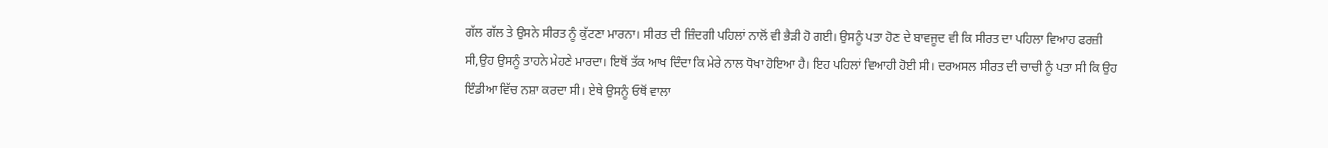ਗੱਲ ਗੱਲ ਤੇ ਉਸਨੇ ਸੀਰਤ ਨੂੰ ਕੁੱਟਣਾ ਮਾਰਨਾ। ਸੀਰਤ ਦੀ ਜ਼ਿੰਦਗੀ ਪਹਿਲਾਂ ਨਾਲੋਂ ਵੀ ਭੈੜੀ ਹੋ ਗਈ। ਉਸਨੂੰ ਪਤਾ ਹੋਣ ਦੇ ਬਾਵਜੂਦ ਵੀ ਕਿ ਸੀਰਤ ਦਾ ਪਹਿਲਾ ਵਿਆਹ ਫਰਜ਼ੀ ਸੀ,ਉਹ ਉਸਨੂੰ ਤਾਹਨੇ ਮੇਹਣੇ ਮਾਰਦਾ। ਇਥੋਂ ਤੱਕ ਆਖ ਦਿੰਦਾ ਕਿ ਮੇਰੇ ਨਾਲ ਧੋਖਾ ਹੋਇਆ ਹੈ। ਇਹ ਪਹਿਲਾਂ ਵਿਆਹੀ ਹੋਈ ਸੀ। ਦਰਅਸਲ ਸੀਰਤ ਦੀ ਚਾਚੀ ਨੂੰ ਪਤਾ ਸੀ ਕਿ ਉਹ ਇੰਡੀਆ ਵਿੱਚ ਨਸ਼ਾ ਕਰਦਾ ਸੀ। ਏਥੇ ਉਸਨੂੰ ਓਥੋਂ ਵਾਲਾ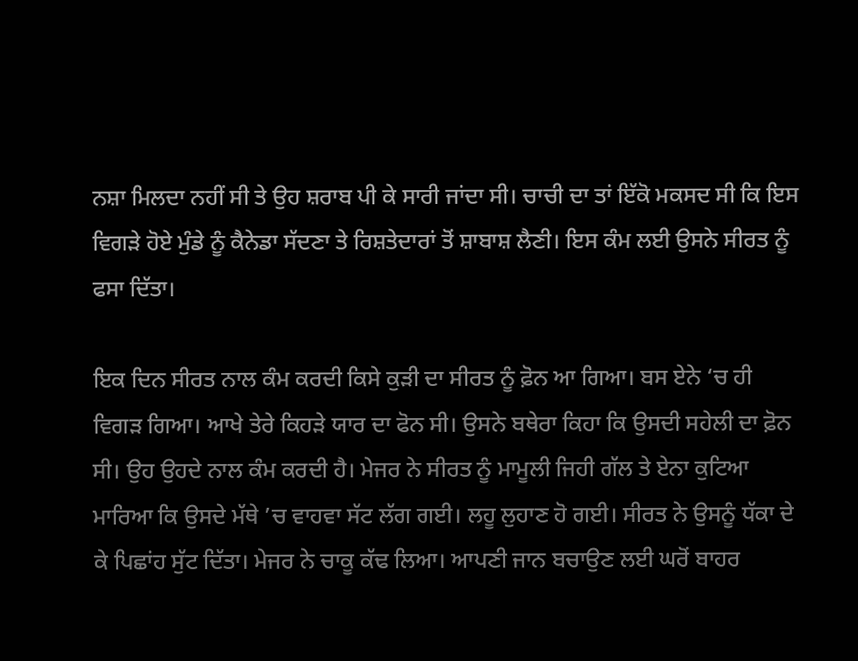ਨਸ਼ਾ ਮਿਲਦਾ ਨਹੀਂ ਸੀ ਤੇ ਉਹ ਸ਼ਰਾਬ ਪੀ ਕੇ ਸਾਰੀ ਜਾਂਦਾ ਸੀ। ਚਾਚੀ ਦਾ ਤਾਂ ਇੱਕੋ ਮਕਸਦ ਸੀ ਕਿ ਇਸ ਵਿਗੜੇ ਹੋਏ ਮੁੰਡੇ ਨੂੰ ਕੈਨੇਡਾ ਸੱਦਣਾ ਤੇ ਰਿਸ਼ਤੇਦਾਰਾਂ ਤੋਂ ਸ਼ਾਬਾਸ਼ ਲੈਣੀ। ਇਸ ਕੰਮ ਲਈ ਉਸਨੇ ਸੀਰਤ ਨੂੰ ਫਸਾ ਦਿੱਤਾ।

ਇਕ ਦਿਨ ਸੀਰਤ ਨਾਲ ਕੰਮ ਕਰਦੀ ਕਿਸੇ ਕੁੜੀ ਦਾ ਸੀਰਤ ਨੂੰ ਫ਼ੋਨ ਆ ਗਿਆ। ਬਸ ਏਨੇ ‘ਚ ਹੀ ਵਿਗੜ ਗਿਆ। ਆਖੇ ਤੇਰੇ ਕਿਹੜੇ ਯਾਰ ਦਾ ਫੋਨ ਸੀ। ਉਸਨੇ ਬਥੇਰਾ ਕਿਹਾ ਕਿ ਉਸਦੀ ਸਹੇਲੀ ਦਾ ਫ਼ੋਨ ਸੀ। ਉਹ ਉਹਦੇ ਨਾਲ ਕੰਮ ਕਰਦੀ ਹੈ। ਮੇਜਰ ਨੇ ਸੀਰਤ ਨੂੰ ਮਾਮੂਲੀ ਜਿਹੀ ਗੱਲ ਤੇ ਏਨਾ ਕੁਟਿਆ ਮਾਰਿਆ ਕਿ ਉਸਦੇ ਮੱਥੇ ’ਚ ਵਾਹਵਾ ਸੱਟ ਲੱਗ ਗਈ। ਲਹੂ ਲੁਹਾਣ ਹੋ ਗਈ। ਸੀਰਤ ਨੇ ਉਸਨੂੰ ਧੱਕਾ ਦੇ ਕੇ ਪਿਛਾਂਹ ਸੁੱਟ ਦਿੱਤਾ। ਮੇਜਰ ਨੇ ਚਾਕੂ ਕੱਢ ਲਿਆ। ਆਪਣੀ ਜਾਨ ਬਚਾਉਣ ਲਈ ਘਰੋਂ ਬਾਹਰ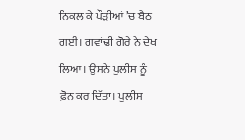ਨਿਕਲ ਕੇ ਪੌੜੀਆਂ ’ਚ ਬੈਠ ਗਈ। ਗਵਾਂਢੀ ਗੋਰੇ ਨੇ ਦੇਖ ਲਿਆ। ਉਸਨੇ ਪੁਲੀਸ ਨੂੰ ਫ਼ੋਨ ਕਰ ਦਿੱਤਾ। ਪੁਲੀਸ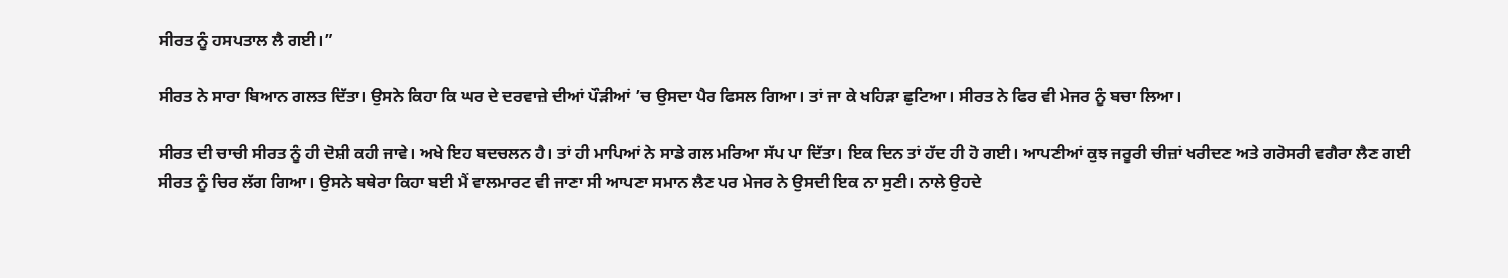ਸੀਰਤ ਨੂੰ ਹਸਪਤਾਲ ਲੈ ਗਈ।”

ਸੀਰਤ ਨੇ ਸਾਰਾ ਬਿਆਨ ਗਲਤ ਦਿੱਤਾ। ਉਸਨੇ ਕਿਹਾ ਕਿ ਘਰ ਦੇ ਦਰਵਾਜ਼ੇ ਦੀਆਂ ਪੌੜੀਆਂ ’ਚ ਉਸਦਾ ਪੈਰ ਫਿਸਲ ਗਿਆ। ਤਾਂ ਜਾ ਕੇ ਖਹਿੜਾ ਛੁਟਿਆ। ਸੀਰਤ ਨੇ ਫਿਰ ਵੀ ਮੇਜਰ ਨੂੰ ਬਚਾ ਲਿਆ।

ਸੀਰਤ ਦੀ ਚਾਚੀ ਸੀਰਤ ਨੂੰ ਹੀ ਦੋਸ਼ੀ ਕਹੀ ਜਾਵੇ। ਅਖੇ ਇਹ ਬਦਚਲਨ ਹੈ। ਤਾਂ ਹੀ ਮਾਪਿਆਂ ਨੇ ਸਾਡੇ ਗਲ ਮਰਿਆ ਸੱਪ ਪਾ ਦਿੱਤਾ। ਇਕ ਦਿਨ ਤਾਂ ਹੱਦ ਹੀ ਹੋ ਗਈ। ਆਪਣੀਆਂ ਕੁਝ ਜਰੂਰੀ ਚੀਜ਼ਾਂ ਖਰੀਦਣ ਅਤੇ ਗਰੋਸਰੀ ਵਗੈਰਾ ਲੈਣ ਗਈ ਸੀਰਤ ਨੂੰ ਚਿਰ ਲੱਗ ਗਿਆ। ਉਸਨੇ ਬਥੇਰਾ ਕਿਹਾ ਬਈ ਮੈਂ ਵਾਲਮਾਰਟ ਵੀ ਜਾਣਾ ਸੀ ਆਪਣਾ ਸਮਾਨ ਲੈਣ ਪਰ ਮੇਜਰ ਨੇ ਉਸਦੀ ਇਕ ਨਾ ਸੁਣੀ। ਨਾਲੇ ਉਹਦੇ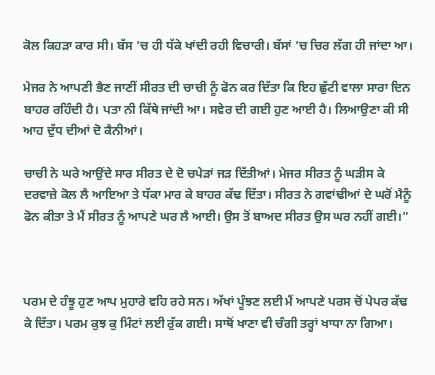ਕੋਲ ਕਿਹੜਾ ਕਾਰ ਸੀ। ਬੱਸ ’ਚ ਹੀ ਧੱਕੇ ਖਾਂਦੀ ਰਹੀ ਵਿਚਾਰੀ। ਬੱਸਾਂ ’ਚ ਚਿਰ ਲੱਗ ਹੀ ਜਾਂਦਾ ਆ।

ਮੇਜਰ ਨੇ ਆਪਣੀ ਭੈਣ ਜਾਣੀਂ ਸੀਰਤ ਦੀ ਚਾਚੀ ਨੂੰ ਫੋਨ ਕਰ ਦਿੱਤਾ ਕਿ ਇਹ ਛੁੱਟੀ ਵਾਲਾ ਸਾਰਾ ਦਿਨ ਬਾਹਰ ਰਹਿੰਦੀ ਹੈ। ਪਤਾ ਨੀ ਕਿੱਥੇ ਜਾਂਦੀ ਆ। ਸਵੇਰ ਦੀ ਗਈ ਹੁਣ ਆਈ ਹੈ। ਲਿਆਉਣਾ ਕੀ ਸੀ ਆਹ ਦੁੱਧ ਦੀਆਂ ਦੋ ਕੈਨੀਆਂ।

ਚਾਚੀ ਨੇ ਘਰੇ ਆਉਂਦੇ ਸਾਰ ਸੀਰਤ ਦੇ ਦੋ ਚਪੇੜਾਂ ਜੜ ਦਿੱਤੀਆਂ। ਮੇਜਰ ਸੀਰਤ ਨੂੰ ਘੜੀਸ ਕੇ ਦਰਵਾਜ਼ੇ ਕੋਲ ਲੈ ਆਇਆ ਤੇ ਧੱਕਾ ਮਾਰ ਕੇ ਬਾਹਰ ਕੱਢ ਦਿੱਤਾ। ਸੀਰਤ ਨੇ ਗਵਾਂਢੀਆਂ ਦੇ ਘਰੋਂ ਮੈਨੂੰ ਫੋਨ ਕੀਤਾ ਤੇ ਮੈਂ ਸੀਰਤ ਨੂੰ ਆਪਣੇ ਘਰ ਲੈ ਆਈ। ਉਸ ਤੋਂ ਬਾਅਦ ਸੀਰਤ ਉਸ ਘਰ ਨਹੀਂ ਗਈ।”



ਪਰਮ ਦੇ ਹੰਝੂ ਹੁਣ ਆਪ ਮੁਹਾਰੇ ਵਹਿ ਰਹੇ ਸਨ। ਅੱਖਾਂ ਪੂੰਝਣ ਲਈ ਮੈਂ ਆਪਣੇ ਪਰਸ ਚੋਂ ਪੇਪਰ ਕੱਢ ਕੇ ਦਿੱਤਾ। ਪਰਮ ਕੁਝ ਕੁ ਮਿੰਟਾਂ ਲਈ ਰੁੱਕ ਗਈ। ਸਾਥੋਂ ਖਾਣਾ ਵੀ ਚੰਗੀ ਤਰ੍ਹਾਂ ਖਾਧਾ ਨਾ ਗਿਆ।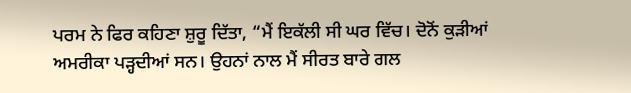ਪਰਮ ਨੇ ਫਿਰ ਕਹਿਣਾ ਸ਼ੁਰੂ ਦਿੱਤਾ, “ਮੈਂ ਇਕੱਲੀ ਸੀ ਘਰ ਵਿੱਚ। ਦੋਨੋਂ ਕੁੜੀਆਂ ਅਮਰੀਕਾ ਪੜ੍ਹਦੀਆਂ ਸਨ। ਉਹਨਾਂ ਨਾਲ ਮੈਂ ਸੀਰਤ ਬਾਰੇ ਗਲ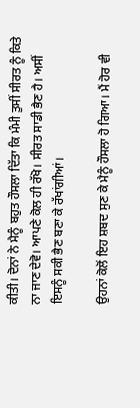ਕੀਤੀ। ਦੋਨਾਂ ਨੇ ਮੈਨੂੰ ਬਹੁਤ ਹੌਸਲਾ ਦਿੱਤਾ ਕਿ ਮੰਮੀ ਤੁਸੀਂ ਸੀਰਤ ਨੂੰ ਕਿਤੇ ਨਾ ਜਾਣ ਦੇਵੋ। ਆਪਣੇ ਕੋਲ ਹੀ ਰੱਖੋ। ਸੀਰਤ ਸਾਡੀ ਭੈਣ ਹੈ। ਅਸੀਂ ਇਸਨੂੰ ਸਕੀ ਭੈਣ ਬਣਾ ਕੇ ਰੱਖਾਂਗੀਆਂ।

ਉਹਨਾਂ ਕੋਲੋਂ ਇਹ ਸ਼ਬਦ ਸੁਣ ਕੇ ਮੈਨੂੰ ਹੌਸਲਾ ਹੋ ਗਿਆ। ਮੈਂ ਹੋਰ ਵੀ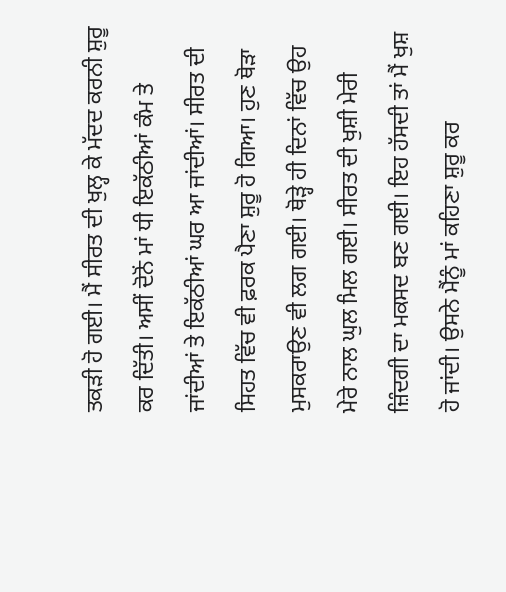ਤਕੜੀ ਹੋ ਗਈ। ਮੈਂ ਸੀਰਤ ਦੀ ਖੁਲ੍ਹ ਕੇ ਮੱਦਦ ਕਰਨੀ ਸ਼ੁਰੂ ਕਰ ਦਿੱਤੀ। ਅਸੀਂ ਦੋਨੋਂ ਮਾਂ ਧੀ ਇਕੱਠੀਆਂ ਕੰਮ ਤੇ ਜਾਂਦੀਆਂ ਤੇ ਇਕੱਠੀਆਂ ਘਰ ਆ ਜਾਂਦੀਆਂ। ਸੀਰਤ ਦੀ ਸਿਹਤ ਵਿੱਚ ਵੀ ਫ਼ਰਕ ਪੈਣਾ ਸ਼ੁਰੂ ਹੋ ਗਿਆ। ਹੁਣ ਥੋੜਾ ਮੁਸਕਰਾਉਣ ਵੀ ਲਗ ਗਈ। ਥੋੜ੍ਹੇ ਹੀ ਦਿਨਾਂ ਵਿੱਚ ਉਹ ਮੇਰੇ ਨਾਲ ਘੁਲ ਮਿਲ ਗਈ। ਸੀਰਤ ਦੀ ਖੁਸ਼ੀ ਮੇਰੀ ਜ਼ਿੰਦਗੀ ਦਾ ਮਕਸਦ ਬਣ ਗਈ। ਇਹ ਹੱਸਦੀ ਤਾਂ ਮੈਂ ਖੁਸ਼ ਹੋ ਜਾਂਦੀ। ਉਸਨੇ ਮੈਂਨੂੰ ਮਾਂ ਕਹਿਣਾ ਸ਼ੁਰੂ ਕਰ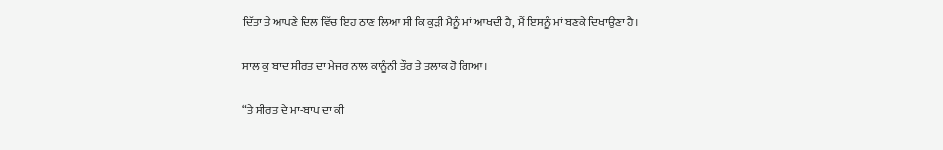ਦਿੱਤਾ ਤੇ ਆਪਣੇ ਦਿਲ ਵਿੱਚ ਇਹ ਠਾਣ ਲਿਆ ਸੀ ਕਿ ਕੁੜੀ ਮੈਨੂੰ ਮਾਂ ਆਖਦੀ ਹੈ, ਮੈਂ ਇਸਨੂੰ ਮਾਂ ਬਣਕੇ ਦਿਖਾਉਣਾ ਹੈ।

ਸਾਲ ਕੁ ਬਾਦ ਸੀਰਤ ਦਾ ਮੇਜਰ ਨਾਲ ਕਾਨੂੰਨੀ ਤੌਰ ਤੇ ਤਲਾਕ ਹੋ ਗਿਆ।

“ਤੇ ਸੀਰਤ ਦੇ ਮਾ-ਬਾਪ ਦਾ ਕੀ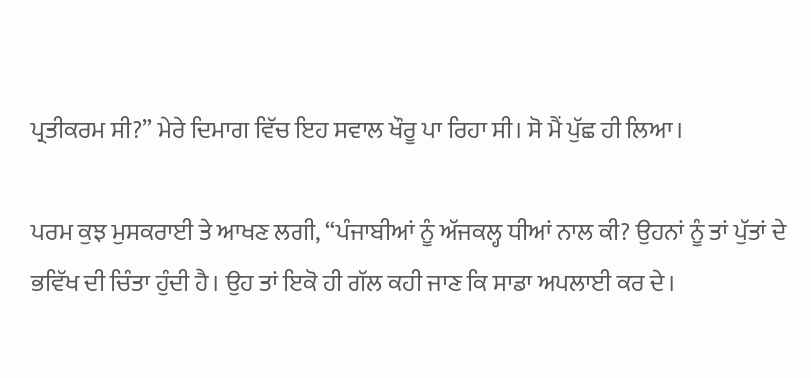ਪ੍ਰਤੀਕਰਮ ਸੀ?” ਮੇਰੇ ਦਿਮਾਗ ਵਿੱਚ ਇਹ ਸਵਾਲ ਖੌਰੂ ਪਾ ਰਿਹਾ ਸੀ। ਸੋ ਮੈਂ ਪੁੱਛ ਹੀ ਲਿਆ।

ਪਰਮ ਕੁਝ ਮੁਸਕਰਾਈ ਤੇ ਆਖਣ ਲਗੀ, “ਪੰਜਾਬੀਆਂ ਨੂੰ ਅੱਜਕਲ੍ਹ ਧੀਆਂ ਨਾਲ ਕੀ? ਉਹਨਾਂ ਨੂੰ ਤਾਂ ਪੁੱਤਾਂ ਦੇ ਭਵਿੱਖ ਦੀ ਚਿੰਤਾ ਹੁੰਦੀ ਹੈ। ਉਹ ਤਾਂ ਇਕੋ ਹੀ ਗੱਲ ਕਹੀ ਜਾਣ ਕਿ ਸਾਡਾ ਅਪਲਾਈ ਕਰ ਦੇ।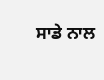ਸਾਡੇ ਨਾਲ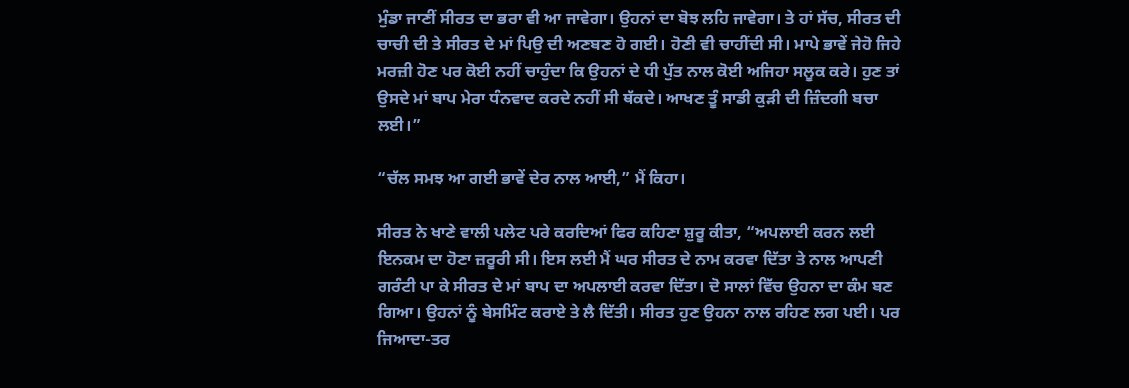ਮੁੰਡਾ ਜਾਣੀਂ ਸੀਰਤ ਦਾ ਭਰਾ ਵੀ ਆ ਜਾਵੇਗਾ। ਉਹਨਾਂ ਦਾ ਬੋਝ ਲਹਿ ਜਾਵੇਗਾ। ਤੇ ਹਾਂ ਸੱਚ, ਸੀਰਤ ਦੀ ਚਾਚੀ ਦੀ ਤੇ ਸੀਰਤ ਦੇ ਮਾਂ ਪਿਉ ਦੀ ਅਣਬਣ ਹੋ ਗਈ। ਹੋਣੀ ਵੀ ਚਾਹੀਂਦੀ ਸੀ। ਮਾਪੇ ਭਾਵੇਂ ਜੇਹੋ ਜਿਹੇ ਮਰਜ਼ੀ ਹੋਣ ਪਰ ਕੋਈ ਨਹੀਂ ਚਾਹੁੰਦਾ ਕਿ ਉਹਨਾਂ ਦੇ ਧੀ ਪੁੱਤ ਨਾਲ ਕੋਈ ਅਜਿਹਾ ਸਲੂਕ ਕਰੇ। ਹੁਣ ਤਾਂ ਉਸਦੇ ਮਾਂ ਬਾਪ ਮੇਰਾ ਧੰਨਵਾਦ ਕਰਦੇ ਨਹੀਂ ਸੀ ਥੱਕਦੇ। ਆਖਣ ਤੂੰ ਸਾਡੀ ਕੁੜੀ ਦੀ ਜ਼ਿੰਦਗੀ ਬਚਾ ਲਈ।”

“ਚੱਲ ਸਮਝ ਆ ਗਈ ਭਾਵੇਂ ਦੇਰ ਨਾਲ ਆਈ,” ਮੈਂ ਕਿਹਾ।

ਸੀਰਤ ਨੇ ਖਾਣੇ ਵਾਲੀ ਪਲੇਟ ਪਰੇ ਕਰਦਿਆਂ ਫਿਰ ਕਹਿਣਾ ਸ਼ੁਰੂ ਕੀਤਾ, “ਅਪਲਾਈ ਕਰਨ ਲਈ ਇਨਕਮ ਦਾ ਹੋਣਾ ਜ਼ਰੂਰੀ ਸੀ। ਇਸ ਲਈ ਮੈਂ ਘਰ ਸੀਰਤ ਦੇ ਨਾਮ ਕਰਵਾ ਦਿੱਤਾ ਤੇ ਨਾਲ ਆਪਣੀ ਗਰੰਟੀ ਪਾ ਕੇ ਸੀਰਤ ਦੇ ਮਾਂ ਬਾਪ ਦਾ ਅਪਲਾਈ ਕਰਵਾ ਦਿੱਤਾ। ਦੋ ਸਾਲਾਂ ਵਿੱਚ ਉਹਨਾ ਦਾ ਕੰਮ ਬਣ ਗਿਆ। ਉਹਨਾਂ ਨੂੰ ਬੇਸਮਿੰਟ ਕਰਾਏ ਤੇ ਲੈ ਦਿੱਤੀ। ਸੀਰਤ ਹੁਣ ਉਹਨਾ ਨਾਲ ਰਹਿਣ ਲਗ ਪਈ। ਪਰ ਜਿਆਦਾ-ਤਰ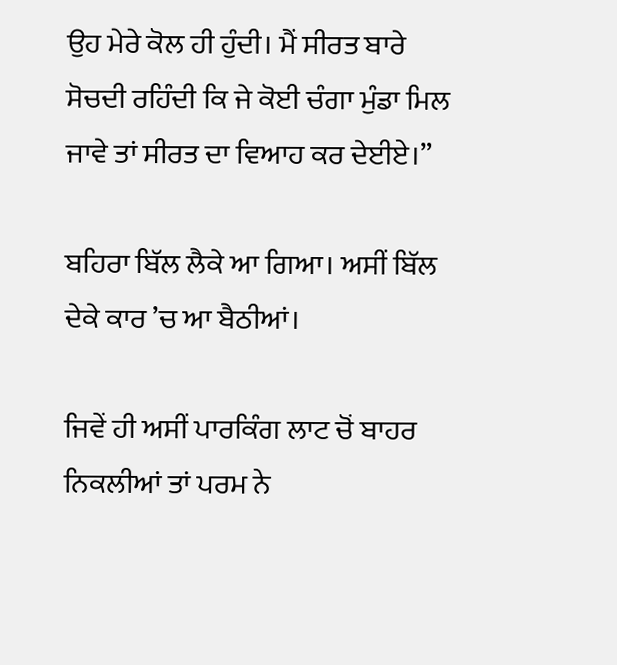ਉਹ ਮੇਰੇ ਕੋਲ ਹੀ ਹੁੰਦੀ। ਮੈਂ ਸੀਰਤ ਬਾਰੇ ਸੋਚਦੀ ਰਹਿੰਦੀ ਕਿ ਜੇ ਕੋਈ ਚੰਗਾ ਮੁੰਡਾ ਮਿਲ ਜਾਵੇ ਤਾਂ ਸੀਰਤ ਦਾ ਵਿਆਹ ਕਰ ਦੇਈਏ।”

ਬਹਿਰਾ ਬਿੱਲ ਲੈਕੇ ਆ ਗਿਆ। ਅਸੀਂ ਬਿੱਲ ਦੇਕੇ ਕਾਰ ’ਚ ਆ ਬੈਠੀਆਂ।

ਜਿਵੇਂ ਹੀ ਅਸੀਂ ਪਾਰਕਿੰਗ ਲਾਟ ਚੋਂ ਬਾਹਰ ਨਿਕਲੀਆਂ ਤਾਂ ਪਰਮ ਨੇ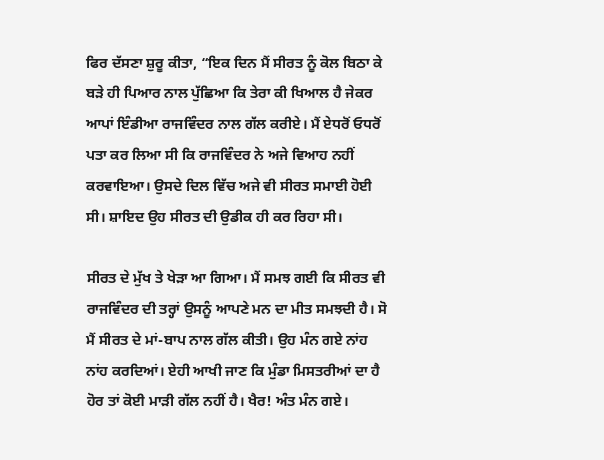ਫਿਰ ਦੱਸਣਾ ਸ਼ੁਰੂ ਕੀਤਾ, “ਇਕ ਦਿਨ ਮੈਂ ਸੀਰਤ ਨੂੰ ਕੋਲ ਬਿਠਾ ਕੇ ਬੜੇ ਹੀ ਪਿਆਰ ਨਾਲ ਪੁੱਛਿਆ ਕਿ ਤੇਰਾ ਕੀ ਖਿਆਲ ਹੈ ਜੇਕਰ ਆਪਾਂ ਇੰਡੀਆ ਰਾਜਵਿੰਦਰ ਨਾਲ ਗੱਲ ਕਰੀਏ। ਮੈਂ ਏਧਰੋਂ ਓਧਰੋਂ ਪਤਾ ਕਰ ਲਿਆ ਸੀ ਕਿ ਰਾਜਵਿੰਦਰ ਨੇ ਅਜੇ ਵਿਆਹ ਨਹੀਂ ਕਰਵਾਇਆ। ਉਸਦੇ ਦਿਲ ਵਿੱਚ ਅਜੇ ਵੀ ਸੀਰਤ ਸਮਾਈ ਹੋਈ ਸੀ। ਸ਼ਾਇਦ ਉਹ ਸੀਰਤ ਦੀ ਉਡੀਕ ਹੀ ਕਰ ਰਿਹਾ ਸੀ।

ਸੀਰਤ ਦੇ ਮੁੱਖ ਤੇ ਖੇੜਾ ਆ ਗਿਆ। ਮੈਂ ਸਮਝ ਗਈ ਕਿ ਸੀਰਤ ਵੀ ਰਾਜਵਿੰਦਰ ਦੀ ਤਰ੍ਹਾਂ ਉਸਨੂੰ ਆਪਣੇ ਮਨ ਦਾ ਮੀਤ ਸਮਝਦੀ ਹੈ। ਸੋ  ਮੈਂ ਸੀਰਤ ਦੇ ਮਾਂ-ਬਾਪ ਨਾਲ ਗੱਲ ਕੀਤੀ। ਉਹ ਮੰਨ ਗਏ ਨਾਂਹ ਨਾਂਹ ਕਰਦਿਆਂ। ਏਹੀ ਆਖੀ ਜਾਣ ਕਿ ਮੁੰਡਾ ਮਿਸਤਰੀਆਂ ਦਾ ਹੈ ਹੋਰ ਤਾਂ ਕੋਈ ਮਾੜੀ ਗੱਲ ਨਹੀਂ ਹੈ। ਖੈਰ! ਅੰਤ ਮੰਨ ਗਏ।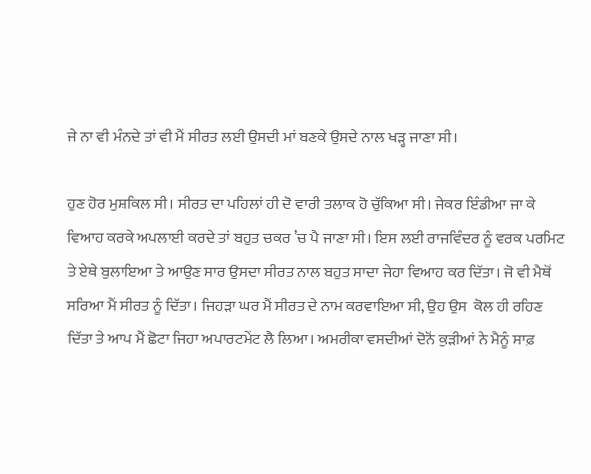ਜੇ ਨਾ ਵੀ ਮੰਨਦੇ ਤਾਂ ਵੀ ਮੈਂ ਸੀਰਤ ਲਈ ਉਸਦੀ ਮਾਂ ਬਣਕੇ ਉਸਦੇ ਨਾਲ ਖੜ੍ਹ ਜਾਣਾ ਸੀ।

ਹੁਣ ਹੋਰ ਮੁਸ਼ਕਿਲ ਸੀ। ਸੀਰਤ ਦਾ ਪਹਿਲਾਂ ਹੀ ਦੋ ਵਾਰੀ ਤਲਾਕ ਹੋ ਚੁੱਕਿਆ ਸੀ। ਜੇਕਰ ਇੰਡੀਆ ਜਾ ਕੇ ਵਿਆਹ ਕਰਕੇ ਅਪਲਾਈ ਕਰਦੇ ਤਾਂ ਬਹੁਤ ਚਕਰ ’ਚ ਪੈ ਜਾਣਾ ਸੀ। ਇਸ ਲਈ ਰਾਜਵਿੰਦਰ ਨੂੰ ਵਰਕ ਪਰਮਿਟ ਤੇ ਏਥੇ ਬੁਲਾਇਆ ਤੇ ਆਉਣ ਸਾਰ ਉਸਦਾ ਸੀਰਤ ਨਾਲ ਬਹੁਤ ਸਾਦਾ ਜੇਹਾ ਵਿਆਹ ਕਰ ਦਿੱਤਾ। ਜੋ ਵੀ ਮੈਥੋਂ ਸਰਿਆ ਮੈਂ ਸੀਰਤ ਨੂੰ ਦਿੱਤਾ। ਜਿਹੜਾ ਘਰ ਮੈਂ ਸੀਰਤ ਦੇ ਨਾਮ ਕਰਵਾਇਆ ਸੀ, ਉਹ ਉਸ  ਕੋਲ ਹੀ ਰਹਿਣ ਦਿੱਤਾ ਤੇ ਆਪ ਮੈਂ ਛੋਟਾ ਜਿਹਾ ਅਪਾਰਟਮੇਂਟ ਲੈ ਲਿਆ। ਅਮਰੀਕਾ ਵਸਦੀਆਂ ਦੋਨੋਂ ਕੁੜੀਆਂ ਨੇ ਮੈਨੂੰ ਸਾਫ਼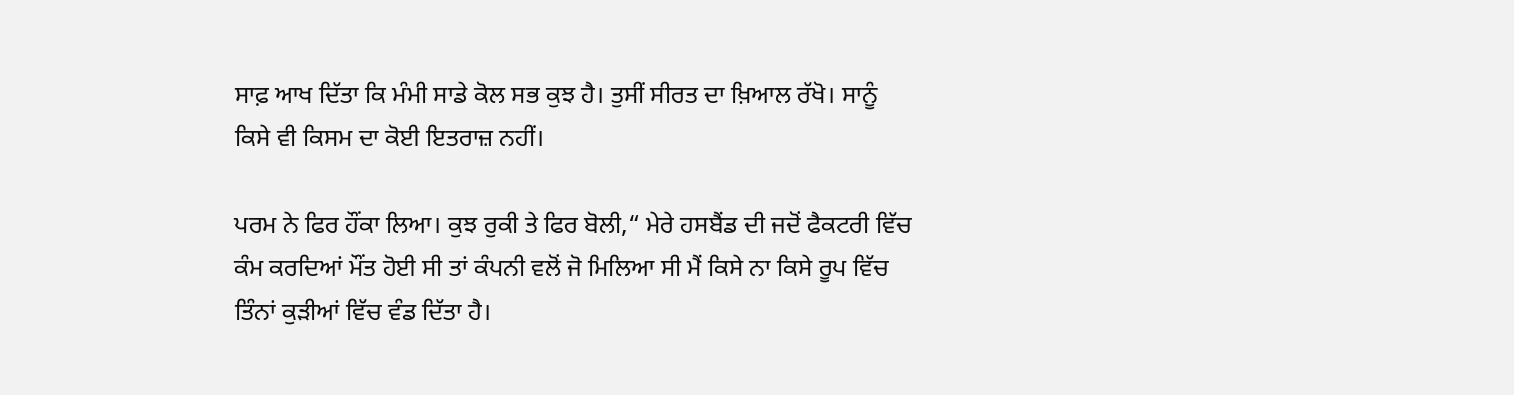ਸਾਫ਼ ਆਖ ਦਿੱਤਾ ਕਿ ਮੰਮੀ ਸਾਡੇ ਕੋਲ ਸਭ ਕੁਝ ਹੈ। ਤੁਸੀਂ ਸੀਰਤ ਦਾ ਖ਼ਿਆਲ ਰੱਖੋ। ਸਾਨੂੰ ਕਿਸੇ ਵੀ ਕਿਸਮ ਦਾ ਕੋਈ ਇਤਰਾਜ਼ ਨਹੀਂ।

ਪਰਮ ਨੇ ਫਿਰ ਹੌਂਕਾ ਲਿਆ। ਕੁਝ ਰੁਕੀ ਤੇ ਫਿਰ ਬੋਲੀ,“ ਮੇਰੇ ਹਸਬੈਂਡ ਦੀ ਜਦੋਂ ਫੈਕਟਰੀ ਵਿੱਚ ਕੰਮ ਕਰਦਿਆਂ ਮੌਂਤ ਹੋਈ ਸੀ ਤਾਂ ਕੰਪਨੀ ਵਲੋਂ ਜੋ ਮਿਲਿਆ ਸੀ ਮੈਂ ਕਿਸੇ ਨਾ ਕਿਸੇ ਰੂਪ ਵਿੱਚ ਤਿੰਨਾਂ ਕੁੜੀਆਂ ਵਿੱਚ ਵੰਡ ਦਿੱਤਾ ਹੈ।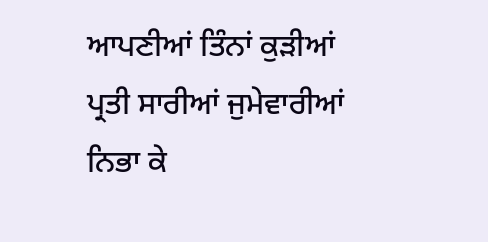ਆਪਣੀਆਂ ਤਿੰਨਾਂ ਕੁੜੀਆਂ ਪ੍ਰਤੀ ਸਾਰੀਆਂ ਜੁਮੇਵਾਰੀਆਂ ਨਿਭਾ ਕੇ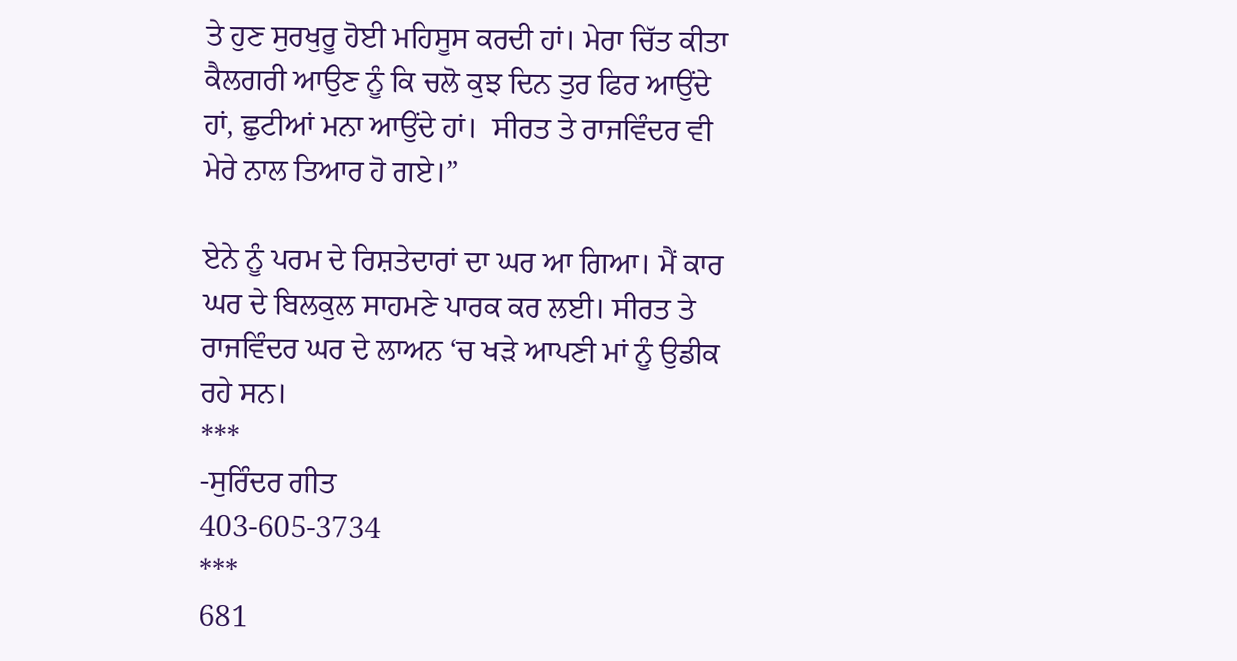ਤੇ ਹੁਣ ਸੁਰਖੁਰੂ ਹੋਈ ਮਹਿਸੂਸ ਕਰਦੀ ਹਾਂ। ਮੇਰਾ ਚਿੱਤ ਕੀਤਾ ਕੈਲਗਰੀ ਆਉਣ ਨੂੰ ਕਿ ਚਲੋ ਕੁਝ ਦਿਨ ਤੁਰ ਫਿਰ ਆਉਂਦੇ ਹਾਂ, ਛੁਟੀਆਂ ਮਨਾ ਆਉਂਦੇ ਹਾਂ।  ਸੀਰਤ ਤੇ ਰਾਜਵਿੰਦਰ ਵੀ ਮੇਰੇ ਨਾਲ ਤਿਆਰ ਹੋ ਗਏ।”

ਏਨੇ ਨੂੰ ਪਰਮ ਦੇ ਰਿਸ਼ਤੇਦਾਰਾਂ ਦਾ ਘਰ ਆ ਗਿਆ। ਮੈਂ ਕਾਰ ਘਰ ਦੇ ਬਿਲਕੁਲ ਸਾਹਮਣੇ ਪਾਰਕ ਕਰ ਲਈ। ਸੀਰਤ ਤੇ ਰਾਜਵਿੰਦਰ ਘਰ ਦੇ ਲਾਅਨ ‘ਚ ਖੜੇ ਆਪਣੀ ਮਾਂ ਨੂੰ ਉਡੀਕ ਰਹੇ ਸਨ।
***
-ਸੁਰਿੰਦਰ ਗੀਤ
403-605-3734
***
681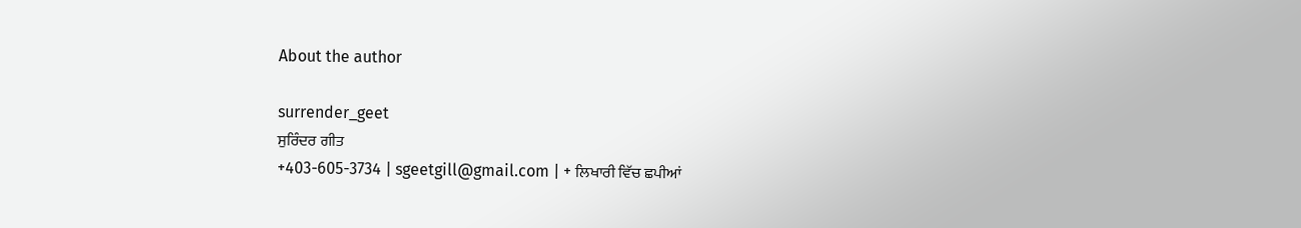About the author

surrender_geet
ਸੁਰਿੰਦਰ ਗੀਤ
+403-605-3734 | sgeetgill@gmail.com | + ਲਿਖਾਰੀ ਵਿੱਚ ਛਪੀਆਂ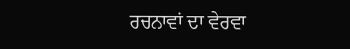ਰਚਨਾਵਾਂ ਦਾ ਵੇਰਵਾ